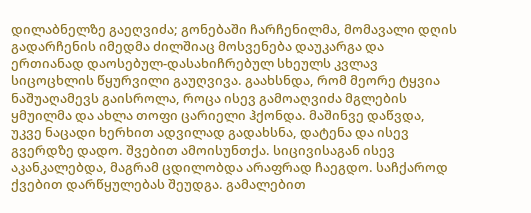დილაბნელზე გაეღვიძა; გონებაში ჩარჩენილმა, მომავალი დღის გადარჩენის იმედმა ძილშიაც მოსვენება დაუკარგა და ერთიანად დაოსებულ-დასახიჩრებულ სხეულს კვლავ სიცოცხლის წყურვილი გაუღვივა. გაახსნდა, რომ მეორე ტყვია ნაშუაღამევს გაისროლა, როცა ისევ გამოაღვიძა მგლების ყმუილმა და ახლა თოფი ცარიელი ჰქონდა. მაშინვე დაწვდა, უკვე ნაცადი ხერხით ადვილად გადახსნა, დატენა და ისევ გვერდზე დადო. შვებით ამოისუნთქა. სიცივისაგან ისევ აკანკალებდა, მაგრამ ცდილობდა არაფრად ჩაეგდო. საჩქაროდ ქვებით დარწყულებას შეუდგა. გამალებით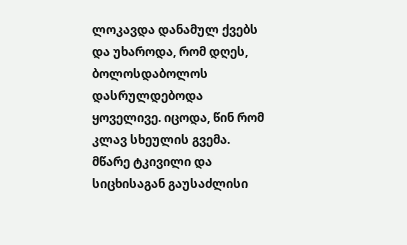ლოკავდა დანამულ ქვებს და უხაროდა, რომ დღეს, ბოლოსდაბოლოს დასრულდებოდა ყოველივე. იცოდა, წინ რომ კლავ სხეულის გვემა. მწარე ტკივილი და სიცხისაგან გაუსაძლისი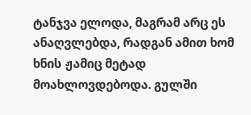ტანჯვა ელოდა, მაგრამ არც ეს ანაღვლებდა, რადგან ამით ხომ ხნის ჟამიც მეტად მოახლოვდებოდა. გულში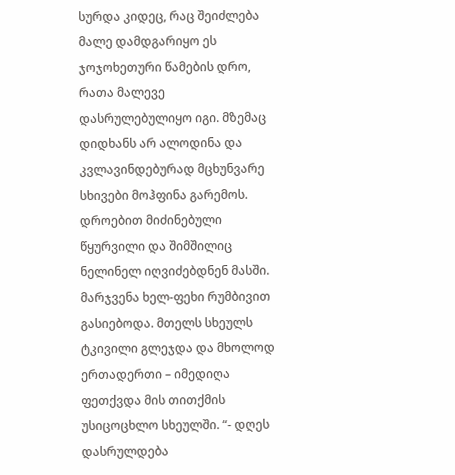სურდა კიდეც, რაც შეიძლება მალე დამდგარიყო ეს ჯოჯოხეთური წამების დრო, რათა მალევე დასრულებულიყო იგი. მზემაც დიდხანს არ ალოდინა და კვლავინდებურად მცხუნვარე სხივები მოჰფინა გარემოს. დროებით მიძინებული წყურვილი და შიმშილიც ნელინელ იღვიძებდნენ მასში. მარჯვენა ხელ-ფეხი რუმბივით გასიებოდა. მთელს სხეულს ტკივილი გლეჯდა და მხოლოდ ერთადერთი – იმედიღა ფეთქვდა მის თითქმის უსიცოცხლო სხეულში. “- დღეს დასრულდება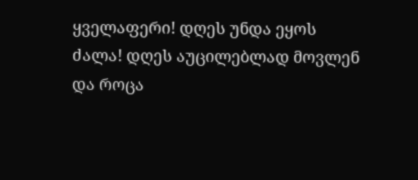ყველაფერი! დღეს უნდა ეყოს ძალა! დღეს აუცილებლად მოვლენ და როცა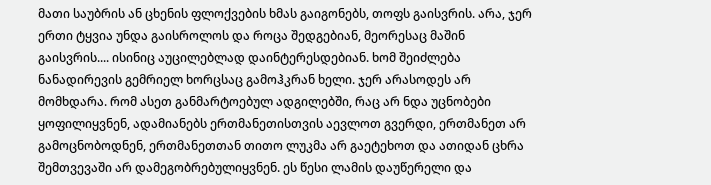მათი საუბრის ან ცხენის ფლოქვების ხმას გაიგონებს, თოფს გაისვრის. არა, ჯერ ერთი ტყვია უნდა გაისროლოს და როცა შედგებიან, მეორესაც მაშინ გაისვრის.... ისინიც აუცილებლად დაინტერესდებიან. ხომ შეიძლება ნანადირევის გემრიელ ხორცსაც გამოჰკრან ხელი. ჯერ არასოდეს არ მომხდარა. რომ ასეთ განმარტოებულ ადგილებში, რაც არ ნდა უცნობები ყოფილიყვნენ, ადამიანებს ერთმანეთისთვის აევლოთ გვერდი, ერთმანეთ არ გამოცნობოდნენ, ერთმანეთთან თითო ლუკმა არ გაეტეხოთ და ათიდან ცხრა შემთვევაში არ დამეგობრებულიყვნენ. ეს წესი ლამის დაუწერელი და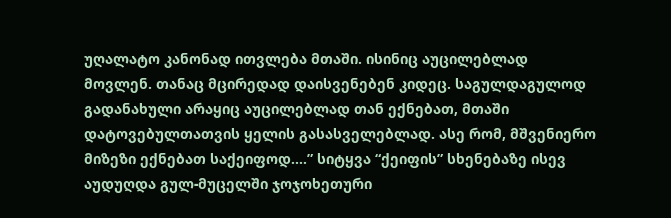უღალატო კანონად ითვლება მთაში. ისინიც აუცილებლად მოვლენ. თანაც მცირედად დაისვენებენ კიდეც. საგულდაგულოდ გადანახული არაყიც აუცილებლად თან ექნებათ, მთაში დატოვებულთათვის ყელის გასასველებლად. ასე რომ, მშვენიერო მიზეზი ექნებათ საქეიფოდ....” სიტყვა “ქეიფის” სხენებაზე ისევ აუდუღდა გულ-მუცელში ჯოჯოხეთური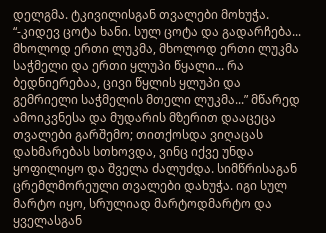დელგმა. ტკივილისგან თვალები მოხუჭა. “-კიდევ ცოტა ხანი. სულ ცოტა და გადარჩება... მხოლოდ ერთი ლუკმა, მხოლოდ ერთი ლუკმა საჭმელი და ერთი ყლუპი წყალი... რა ბედნიერებაა, ცივი წყლის ყლუპი და გემრიელი საჭმელის მთელი ლუკმა...” მწარედ ამოიკვნესა და მუდარის მზერით დააცეცა თვალები გარშემო; თითქოსდა ვიღაცას დახმარებას სთხოვდა, ვინც იქვე უნდა ყოფილიყო და შველა ძალუძდა. სიმწრისაგან ცრემლმორეული თვალები დახუჭა. იგი სულ მარტო იყო, სრულიად მარტოდმარტო და ყველასგან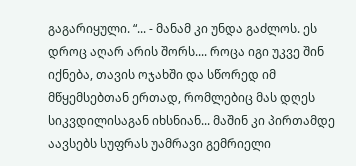გაგარიყული. “... - მანამ კი უნდა გაძლოს. ეს დროც აღარ არის შორს.... როცა იგი უკვე შინ იქნება, თავის ოჯახში და სწორედ იმ მწყემსებთან ერთად, რომლებიც მას დღეს სიკვდილისაგან იხსნიან... მაშინ კი პირთამდე აავსებს სუფრას უამრავი გემრიელი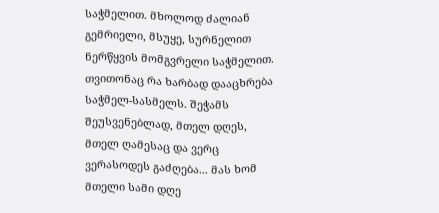საჭმელით. მხოლოდ ძალიან გემრიელი, მსუყე, სურნელით ნერწყვის მომგვრელი საჭმელით. თვითონაც რა ხარბად დააცხრება საჭმელ-სასმელს. შეჭამს შეუსვენებლად, მთელ დღეს, მთელ ღამესაც და ვერც ვერასოდეს გაძღება... მას ხომ მთელი სამი დღე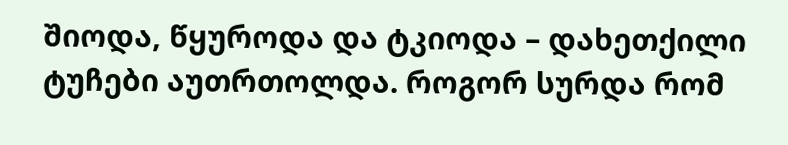შიოდა, წყუროდა და ტკიოდა – დახეთქილი ტუჩები აუთრთოლდა. როგორ სურდა რომ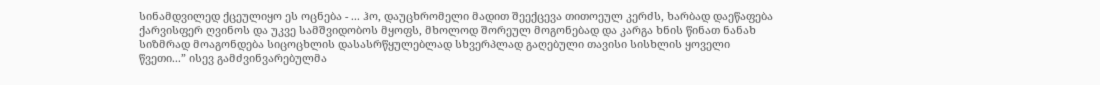სინამდვილედ ქცეულიყო ეს ოცნება - ... ჰო, დაუცხრომელი მადით შეექცევა თითოეულ კერძს, ხარბად დაეწაფება ქარვისფერ ღვინოს და უკვე სამშვიდობოს მყოფს, მხოლოდ შორეულ მოგონებად და კარგა ხნის წინათ ნანახ სიზმრად მოაგონდება სიცოცხლის დასასრწყულებლად სხვერპლად გაღებული თავისი სისხლის ყოველი წვეთი...” ისევ გამძვინვარებულმა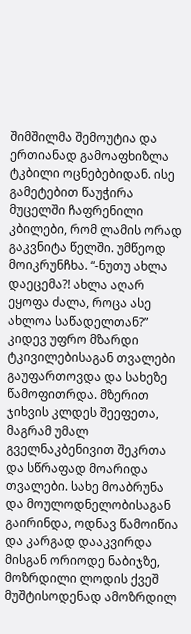შიმშილმა შემოუტია და ერთიანად გამოაფხიზლა ტკბილი ოცნებებიდან. ისე გამეტებით წაუჭირა მუცელში ჩაფრენილი კბილები, რომ ლამის ორად გაკვნიტა წელში. უმწეოდ მოიკრუნჩხა. “-ნუთუ ახლა დაეცემა?! ახლა აღარ ეყოფა ძალა, როცა ასე ახლოა საწადელთან?” კიდევ უფრო მზარდი ტკივილებისაგან თვალები გაუფართოვდა და სახეზე წამოფითრდა. მზერით ჯიხვის კლდეს შეეფეთა, მაგრამ უმალ გველნაკბენივით შეკრთა და სწრაფად მოარიდა თვალები. სახე მოაბრუნა და მოულოდნელობისაგან გაირინდა, ოდნავ წამოიწია და კარგად დააკვირდა მისგან ორიოდე ნაბიჯზე, მოზრდილი ლოდის ქვეშ მუშტისოდენად ამოზრდილ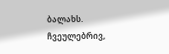ბალახს. ჩვეულებრივ,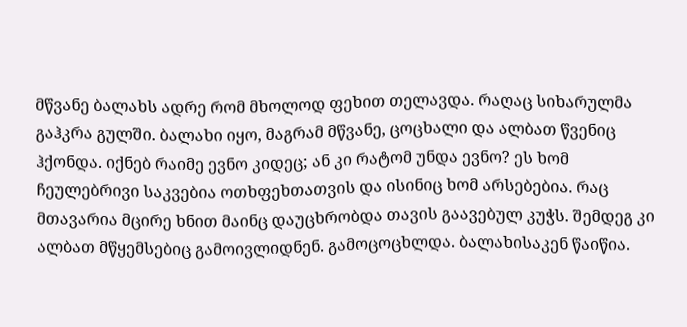მწვანე ბალახს ადრე რომ მხოლოდ ფეხით თელავდა. რაღაც სიხარულმა გაჰკრა გულში. ბალახი იყო, მაგრამ მწვანე, ცოცხალი და ალბათ წვენიც ჰქონდა. იქნებ რაიმე ევნო კიდეც; ან კი რატომ უნდა ევნო? ეს ხომ ჩეულებრივი საკვებია ოთხფეხთათვის და ისინიც ხომ არსებებია. რაც მთავარია მცირე ხნით მაინც დაუცხრობდა თავის გაავებულ კუჭს. შემდეგ კი ალბათ მწყემსებიც გამოივლიდნენ. გამოცოცხლდა. ბალახისაკენ წაიწია.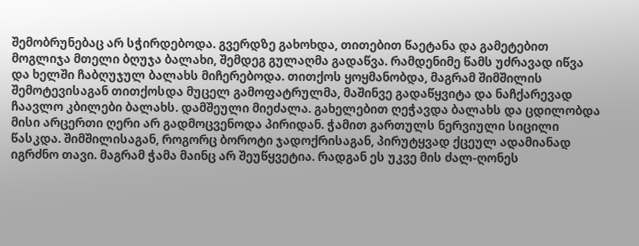შემობრუნებაც არ სჭირდებოდა. გვერდზე გახოხდა, თითებით წაეტანა და გამეტებით მოგლიჯა მთელი ბღუჯა ბალახი, შემდეგ გულაღმა გადაწვა. რამდენიმე წამს უძრავად იწვა და ხელში ჩაბღუჯულ ბალახს მიჩერებოდა. თითქოს ყოყმანობდა, მაგრამ შიმშილის შემოტევისაგან თითქოსდა მუცელ გამოფატრულმა, მაშინვე გადაწყვიტა და ნაჩქარევად ჩაავლო კბილები ბალახს. დამშეული მიეძალა. გახელებით ღეჭავდა ბალახს და ცდილობდა მისი არცერთი ღერი არ გადმოცვენოდა პირიდან. ჭამით გართულს ნერვიული სიცილი წასკდა. შიმშილისაგან, როგორც ბოროტი ჯადოქრისაგან, პირუტყვად ქცეულ ადამიანად იგრძნო თავი. მაგრამ ჭამა მაინც არ შეუწყვეტია. რადგან ეს უკვე მის ძალ-ღონეს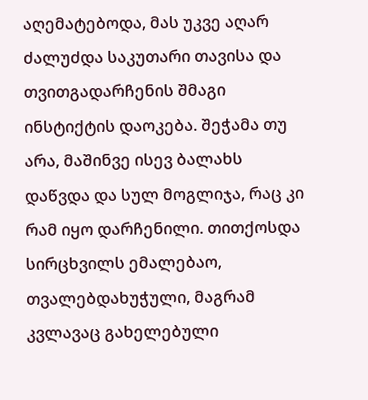აღემატებოდა, მას უკვე აღარ ძალუძდა საკუთარი თავისა და თვითგადარჩენის შმაგი ინსტიქტის დაოკება. შეჭამა თუ არა, მაშინვე ისევ ბალახს დაწვდა და სულ მოგლიჯა, რაც კი რამ იყო დარჩენილი. თითქოსდა სირცხვილს ემალებაო, თვალებდახუჭული, მაგრამ კვლავაც გახელებული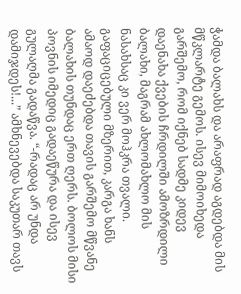ჭამდა ბალახს და არაფრად აგდებდა მის მწკლარტე გემოს. ისევ მიმოიხედა გარშემო, რომ იქნებ სადმე კიდევ დაენახა ქვების ჩრდილში ამოზრდილი ბალახი, მაგრამ ახლომახლო მის ნასახსაც კი ვერ მოჰკრა თვალი. გაფაციცებული მზერით, კარგა ხანს ამაოდ დაეძებდა თავის გარშემო მწვანე ბალახის თუნდაც ერთ ღერს. ბოლოს მისი პოვნის იმედიც გადაეწურა და ისევ გულაღმა გადაწვა. “-რადაც არ უნდა დამიჯდეს!...” ამხნევებდა საკუთარ თავს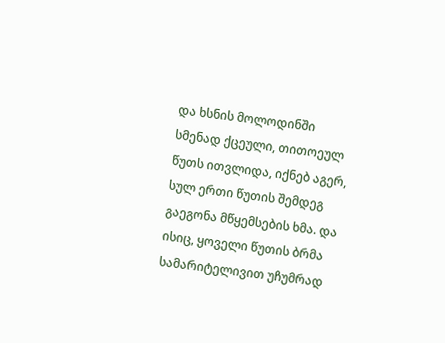და ხსნის მოლოდინში სმენად ქცეული, თითოეულ წუთს ითვლიდა, იქნებ აგერ, სულ ერთი წუთის შემდეგ გაეგონა მწყემსების ხმა. და ისიც, ყოველი წუთის ბრმა სამარიტელივით უჩუმრად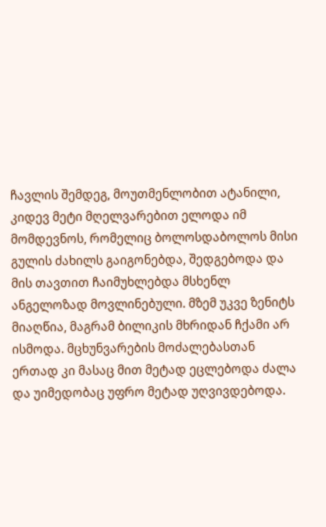ჩავლის შემდეგ, მოუთმენლობით ატანილი, კიდევ მეტი მღელვარებით ელოდა იმ მომდევნოს, რომელიც ბოლოსდაბოლოს მისი გულის ძახილს გაიგონებდა, შედგებოდა და მის თავთით ჩაიმუხლებდა მსხენლ ანგელოზად მოვლინებული. მზემ უკვე ზენიტს მიაღწია, მაგრამ ბილიკის მხრიდან ჩქამი არ ისმოდა. მცხუნვარების მოძალებასთან ერთად კი მასაც მით მეტად ეცლებოდა ძალა და უიმედობაც უფრო მეტად უღვივდებოდა.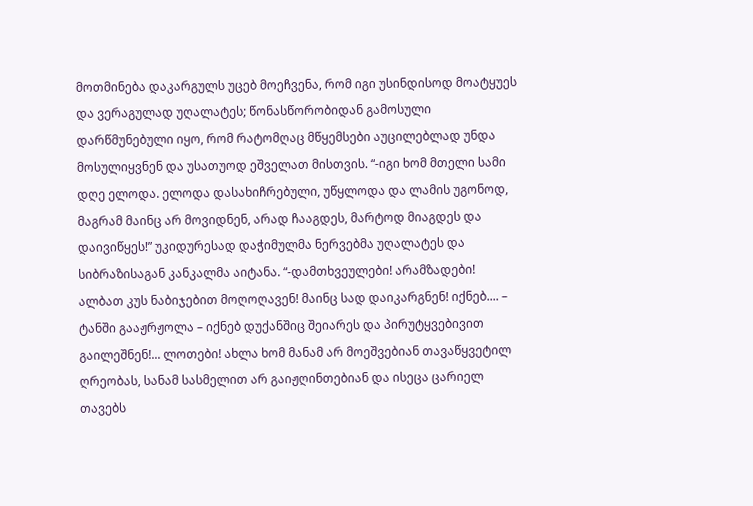მოთმინება დაკარგულს უცებ მოეჩვენა, რომ იგი უსინდისოდ მოატყუეს და ვერაგულად უღალატეს; წონასწორობიდან გამოსული დარწმუნებული იყო, რომ რატომღაც მწყემსები აუცილებლად უნდა მოსულიყვნენ და უსათუოდ ეშველათ მისთვის. “-იგი ხომ მთელი სამი დღე ელოდა. ელოდა დასახიჩრებული, უწყლოდა და ლამის უგონოდ, მაგრამ მაინც არ მოვიდნენ, არად ჩააგდეს, მარტოდ მიაგდეს და დაივიწყეს!” უკიდურესად დაჭიმულმა ნერვებმა უღალატეს და სიბრაზისაგან კანკალმა აიტანა. “-დამთხვეულები! არამზადები! ალბათ კუს ნაბიჯებით მოღოღავენ! მაინც სად დაიკარგნენ! იქნებ.... – ტანში გააჟრჟოლა – იქნებ დუქანშიც შეიარეს და პირუტყვებივით გაილეშნენ!... ლოთები! ახლა ხომ მანამ არ მოეშვებიან თავაწყვეტილ ღრეობას, სანამ სასმელით არ გაიჟღინთებიან და ისეცა ცარიელ თავებს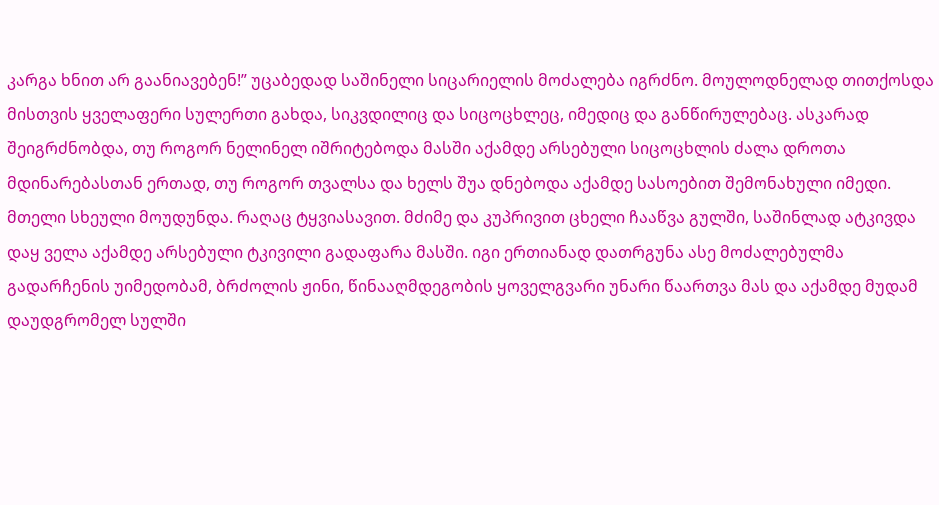კარგა ხნით არ გაანიავებენ!” უცაბედად საშინელი სიცარიელის მოძალება იგრძნო. მოულოდნელად თითქოსდა მისთვის ყველაფერი სულერთი გახდა, სიკვდილიც და სიცოცხლეც, იმედიც და განწირულებაც. ასკარად შეიგრძნობდა, თუ როგორ ნელინელ იშრიტებოდა მასში აქამდე არსებული სიცოცხლის ძალა დროთა მდინარებასთან ერთად, თუ როგორ თვალსა და ხელს შუა დნებოდა აქამდე სასოებით შემონახული იმედი. მთელი სხეული მოუდუნდა. რაღაც ტყვიასავით. მძიმე და კუპრივით ცხელი ჩააწვა გულში, საშინლად ატკივდა დაყ ველა აქამდე არსებული ტკივილი გადაფარა მასში. იგი ერთიანად დათრგუნა ასე მოძალებულმა გადარჩენის უიმედობამ, ბრძოლის ჟინი, წინააღმდეგობის ყოველგვარი უნარი წაართვა მას და აქამდე მუდამ დაუდგრომელ სულში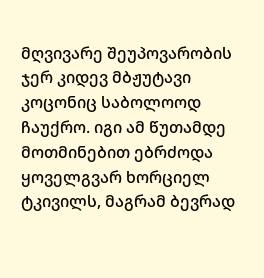მღვივარე შეუპოვარობის ჯერ კიდევ მბჟუტავი კოცონიც საბოლოოდ ჩაუქრო. იგი ამ წუთამდე მოთმინებით ებრძოდა ყოველგვარ ხორციელ ტკივილს, მაგრამ ბევრად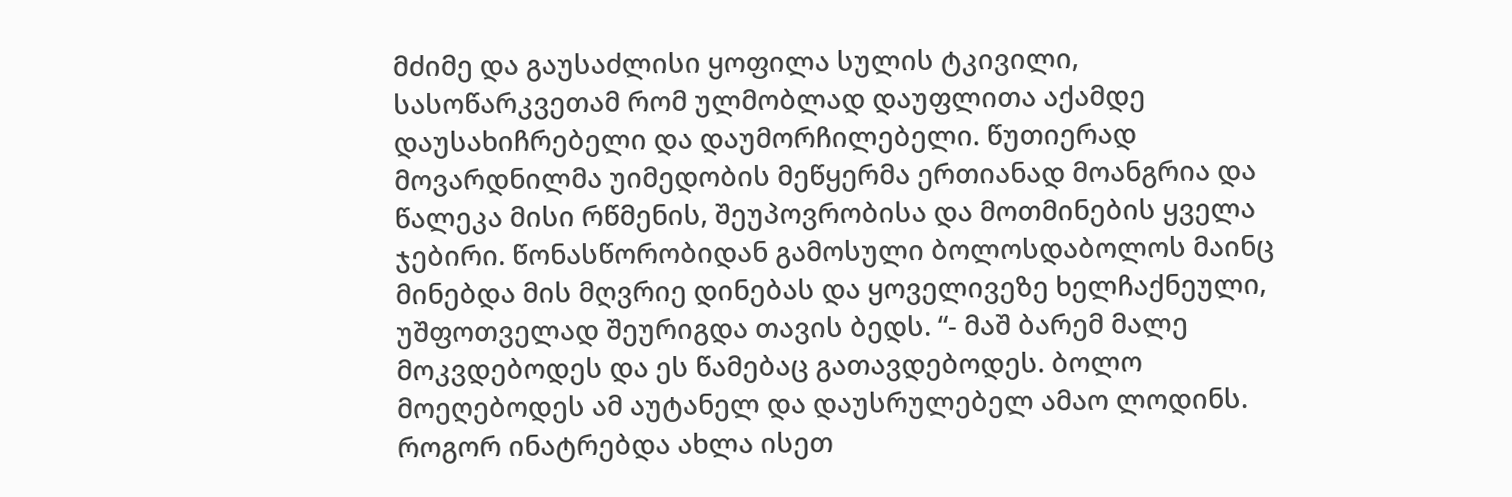მძიმე და გაუსაძლისი ყოფილა სულის ტკივილი, სასოწარკვეთამ რომ ულმობლად დაუფლითა აქამდე დაუსახიჩრებელი და დაუმორჩილებელი. წუთიერად მოვარდნილმა უიმედობის მეწყერმა ერთიანად მოანგრია და წალეკა მისი რწმენის, შეუპოვრობისა და მოთმინების ყველა ჯებირი. წონასწორობიდან გამოსული ბოლოსდაბოლოს მაინც მინებდა მის მღვრიე დინებას და ყოველივეზე ხელჩაქნეული, უშფოთველად შეურიგდა თავის ბედს. “- მაშ ბარემ მალე მოკვდებოდეს და ეს წამებაც გათავდებოდეს. ბოლო მოეღებოდეს ამ აუტანელ და დაუსრულებელ ამაო ლოდინს. როგორ ინატრებდა ახლა ისეთ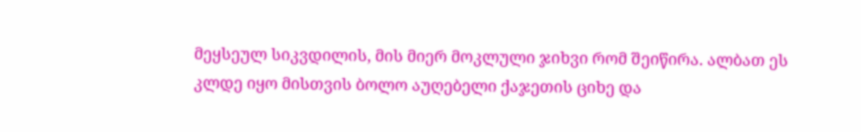მეყსეულ სიკვდილის, მის მიერ მოკლული ჯიხვი რომ შეიწირა. ალბათ ეს კლდე იყო მისთვის ბოლო აუღებელი ქაჯეთის ციხე და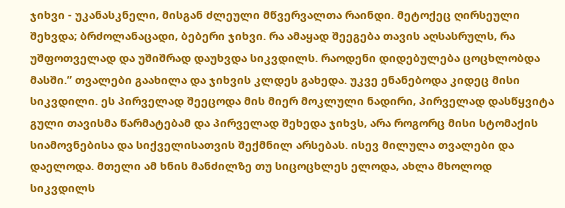ჯიხვი - უკანასკნელი, მისგან ძლეული მწვერვალთა რაინდი. მეტოქეც ღირსეული შეხვდა; ბრძოლანაცადი, ბებერი ჯიხვი. რა ამაყად შეეგება თავის აღსასრულს, რა უშფოთველად და უშიშრად დაუხვდა სიკვდილს. რაოდენი დიდებულება ცოცხლობდა მასში.” თვალები გაახილა და ჯიხვის კლდეს გახედა. უკვე ენანებოდა კიდეც მისი სიკვდილი. ეს პირველად შეეცოდა მის მიერ მოკლული ნადირი, პირველად დასწყვიტა გული თავისმა წარმატებამ და პირველად შეხედა ჯიხვს, არა როგორც მისი სტომაქის სიამოვნებისა და სიქველისათვის შექმნილ არსებას. ისევ მილულა თვალები და დაელოდა. მთელი ამ ხნის მანძილზე თუ სიცოცხლეს ელოდა, ახლა მხოლოდ სიკვდილს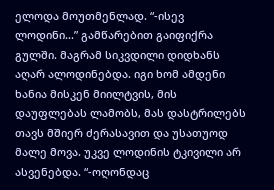ელოდა მოუთმენლად. “-ისევ ლოდინი...” გამწარებით გაიფიქრა გულში. მაგრამ სიკვდილი დიდხანს აღარ ალოდინებდა. იგი ხომ ამდენი ხანია მისკენ მიილტვის, მის დაუფლებას ლამობს, მას დასტრილებს თავს მშიერ ძერასავით და უსათუოდ მალე მოვა. უკვე ლოდინის ტკივილი არ ასვენებდა. “-ოღონდაც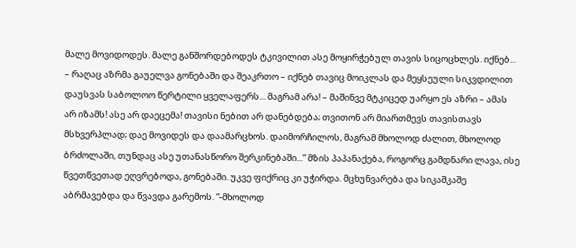მალე მოვიდოდეს. მალე განშორდებოდეს ტკივილით ასე მოყირჭებულ თავის სიცოცხლეს. იქნებ... – რაღაც აზრმა გაუელვა გონებაში და შეაკრთო – იქნებ თავიც მოიკლას და მეყსეული სიკვდილით დაუსვას საბოლოო წერტილი ყველაფერს... მაგრამ არა! – მაშინვე მტკიცედ უარყო ეს აზრი – ამას არ იზამს! ასე არ დაეცემა! თავისი ნებით არ დანებდება; თვითონ არ მიართმევს თავისთავს მსხვერპლად; დაე მოვიდეს და დაამარცხოს. დაიმორჩილოს, მაგრამ მხოლოდ ძალით, მხოლოდ ბრძოლაში, თუნდაც ასე უთანასწორო შერკინებაში...” მზის პაპანაქება, როგორც გამდნარი ლავა, ისე წვეთწვეთად ეღვრებოდა, გონებაში. უკვე ფიქრიც კი უჭირდა. მცხუნვარება და სიკაშკაშე აბრმავებდა და წვავდა გარემოს. “-მხოლოდ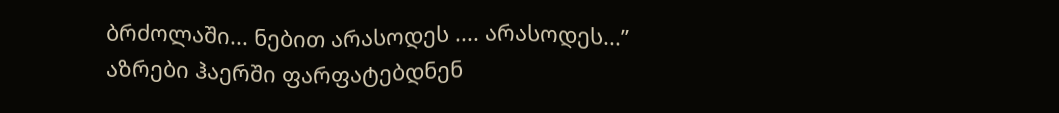ბრძოლაში... ნებით არასოდეს .... არასოდეს...” აზრები ჰაერში ფარფატებდნენ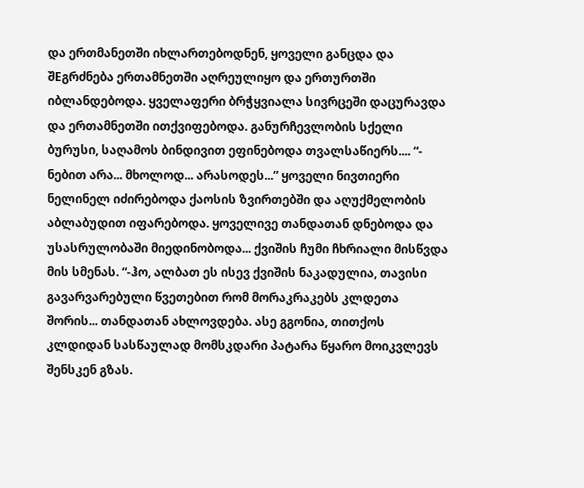და ერთმანეთში იხლართებოდნენ, ყოველი განცდა და შEგრძნება ერთამნეთში აღრეულიყო და ერთურთში იბლანდებოდა. ყველაფერი ბრჭყვიალა სივრცეში დაცურავდა და ერთამნეთში ითქვიფებოდა. განურჩევლობის სქელი ბურუსი, საღამოს ბინდივით ეფინებოდა თვალსაწიერს.... “- ნებით არა... მხოლოდ... არასოდეს...” ყოველი ნივთიერი ნელინელ იძირებოდა ქაოსის ზვირთებში და აღუქმელობის აბლაბუდით იფარებოდა. ყოველივე თანდათან დნებოდა და უსასრულობაში მიედინობოდა... ქვიშის ჩუმი ჩხრიალი მისწვდა მის სმენას. “-ჰო, ალბათ ეს ისევ ქვიშის ნაკადულია, თავისი გავარვარებული წვეთებით რომ მორაკრაკებს კლდეთა შორის... თანდათან ახლოვდება. ასე გგონია, თითქოს კლდიდან სასწაულად მომსკდარი პატარა წყარო მოიკვლევს შენსკენ გზას.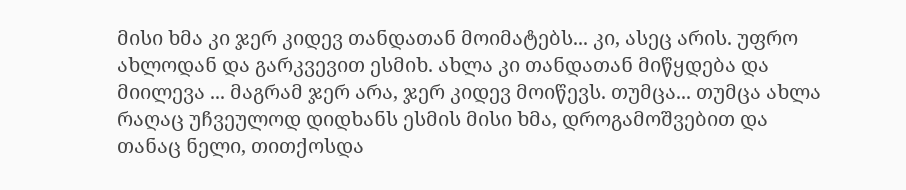მისი ხმა კი ჯერ კიდევ თანდათან მოიმატებს... კი, ასეც არის. უფრო ახლოდან და გარკვევით ესმიხ. ახლა კი თანდათან მიწყდება და მიილევა ... მაგრამ ჯერ არა, ჯერ კიდევ მოიწევს. თუმცა... თუმცა ახლა რაღაც უჩვეულოდ დიდხანს ესმის მისი ხმა, დროგამოშვებით და თანაც ნელი, თითქოსდა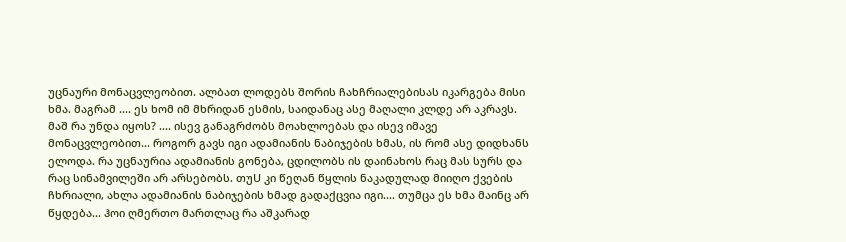უცნაური მონაცვლეობით. ალბათ ლოდებს შორის ჩახჩრიალებისას იკარგება მისი ხმა. მაგრამ .... ეს ხომ იმ მხრიდან ესმის, საიდანაც ასე მაღალი კლდე არ აკრავს. მაშ რა უნდა იყოს? .... ისევ განაგრძობს მოახლოებას და ისევ იმავე მონაცვლეობით... როგორ გავს იგი ადამიანის ნაბიჯების ხმას, ის რომ ასე დიდხანს ელოდა. რა უცნაურია ადამიანის გონება, ცდილობს ის დაინახოს რაც მას სურს და რაც სინამვილეში არ არსებობს. თუU კი წეღან წყლის ნაკადულად მიიღო ქვების ჩხრიალი, ახლა ადამიანის ნაბიჯების ხმად გადაქცვია იგი.... თუმცა ეს ხმა მაინც არ წყდება... ჰოი ღმერთო მართლაც რა აშკარად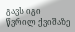გავს იგი წვრილ ქვიშაზე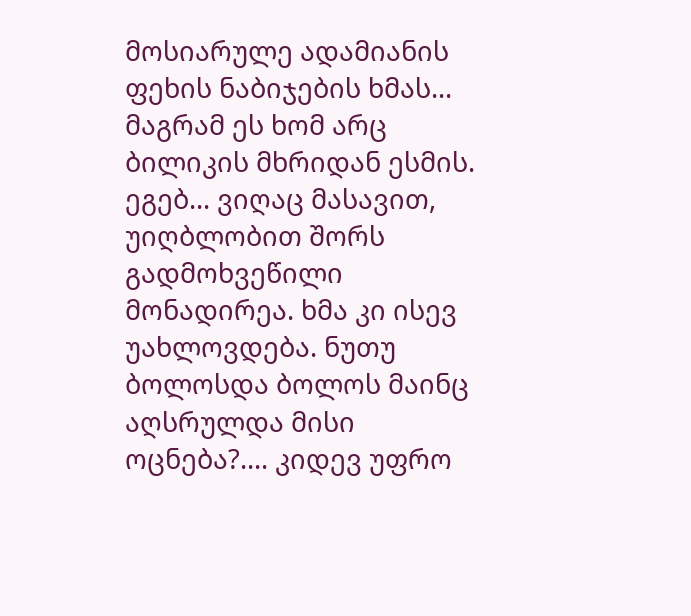მოსიარულე ადამიანის ფეხის ნაბიჯების ხმას... მაგრამ ეს ხომ არც ბილიკის მხრიდან ესმის. ეგებ... ვიღაც მასავით, უიღბლობით შორს გადმოხვეწილი მონადირეა. ხმა კი ისევ უახლოვდება. ნუთუ ბოლოსდა ბოლოს მაინც აღსრულდა მისი ოცნება?.... კიდევ უფრო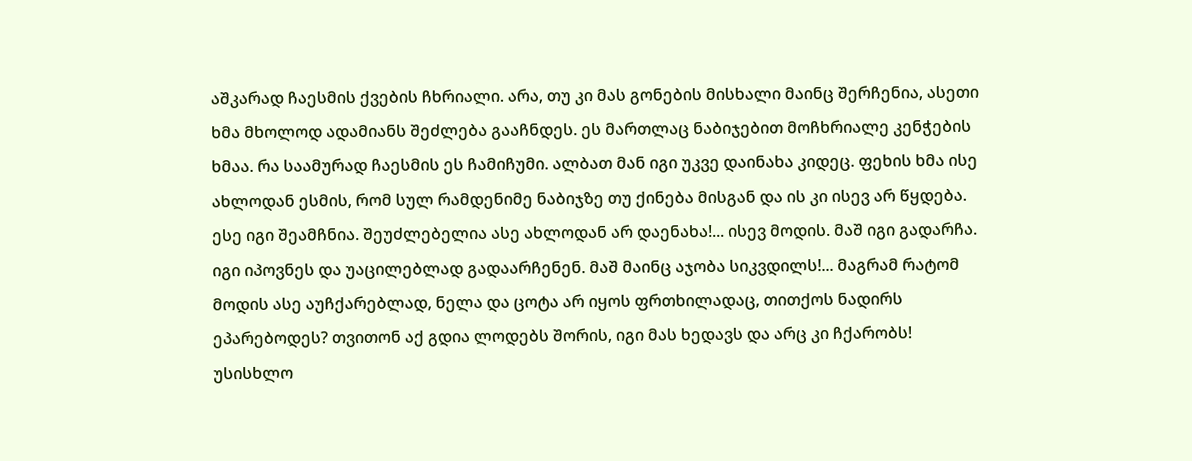აშკარად ჩაესმის ქვების ჩხრიალი. არა, თუ კი მას გონების მისხალი მაინც შერჩენია, ასეთი ხმა მხოლოდ ადამიანს შეძლება გააჩნდეს. ეს მართლაც ნაბიჯებით მოჩხრიალე კენჭების ხმაა. რა საამურად ჩაესმის ეს ჩამიჩუმი. ალბათ მან იგი უკვე დაინახა კიდეც. ფეხის ხმა ისე ახლოდან ესმის, რომ სულ რამდენიმე ნაბიჯზე თუ ქინება მისგან და ის კი ისევ არ წყდება. ესე იგი შეამჩნია. შეუძლებელია ასე ახლოდან არ დაენახა!... ისევ მოდის. მაშ იგი გადარჩა. იგი იპოვნეს და უაცილებლად გადაარჩენენ. მაშ მაინც აჯობა სიკვდილს!... მაგრამ რატომ მოდის ასე აუჩქარებლად, ნელა და ცოტა არ იყოს ფრთხილადაც, თითქოს ნადირს ეპარებოდეს? თვითონ აქ გდია ლოდებს შორის, იგი მას ხედავს და არც კი ჩქარობს! უსისხლო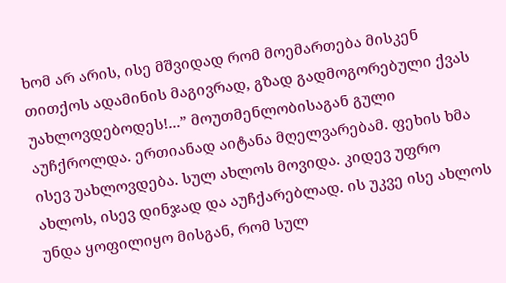ხომ არ არის, ისე მშვიდად რომ მოემართება მისკენ თითქოს ადამინის მაგივრად, გზად გადმოგორებული ქვას უახლოვდებოდეს!...” მოუთმენლობისაგან გული აუჩქროლდა. ერთიანად აიტანა მღელვარებამ. ფეხის ხმა ისევ უახლოვდება. სულ ახლოს მოვიდა. კიდევ უფრო ახლოს, ისევ დინჯად და აუჩქარებლად. ის უკვე ისე ახლოს უნდა ყოფილიყო მისგან, რომ სულ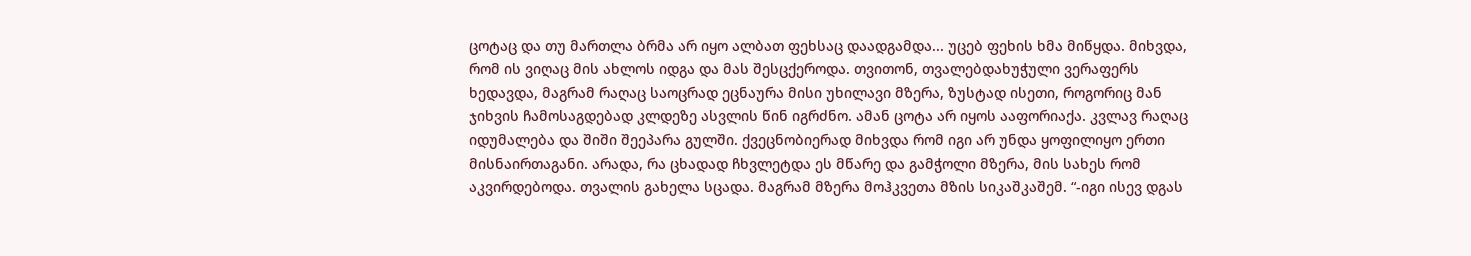ცოტაც და თუ მართლა ბრმა არ იყო ალბათ ფეხსაც დაადგამდა... უცებ ფეხის ხმა მიწყდა. მიხვდა, რომ ის ვიღაც მის ახლოს იდგა და მას შესცქეროდა. თვითონ, თვალებდახუჭული ვერაფერს ხედავდა, მაგრამ რაღაც საოცრად ეცნაურა მისი უხილავი მზერა, ზუსტად ისეთი, როგორიც მან ჯიხვის ჩამოსაგდებად კლდეზე ასვლის წინ იგრძნო. ამან ცოტა არ იყოს ააფორიაქა. კვლავ რაღაც იდუმალება და შიში შეეპარა გულში. ქვეცნობიერად მიხვდა რომ იგი არ უნდა ყოფილიყო ერთი მისნაირთაგანი. არადა, რა ცხადად ჩხვლეტდა ეს მწარე და გამჭოლი მზერა, მის სახეს რომ აკვირდებოდა. თვალის გახელა სცადა. მაგრამ მზერა მოჰკვეთა მზის სიკაშკაშემ. “-იგი ისევ დგას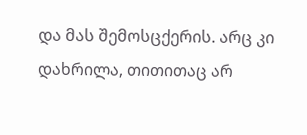და მას შემოსცქერის. არც კი დახრილა, თითითაც არ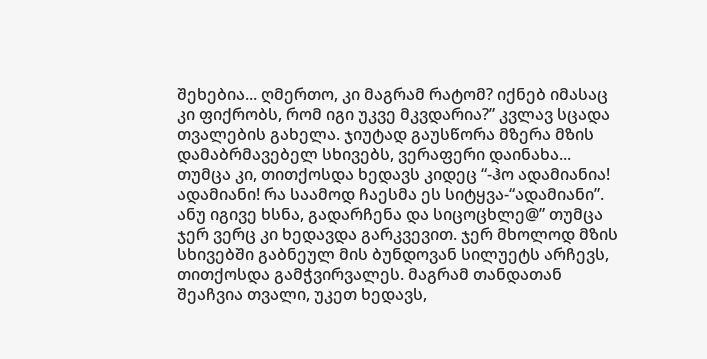შეხებია... ღმერთო, კი მაგრამ რატომ? იქნებ იმასაც კი ფიქრობს, რომ იგი უკვე მკვდარია?” კვლავ სცადა თვალების გახელა. ჯიუტად გაუსწორა მზერა მზის დამაბრმავებელ სხივებს, ვერაფერი დაინახა... თუმცა კი, თითქოსდა ხედავს კიდეც “-ჰო ადამიანია! ადამიანი! რა საამოდ ჩაესმა ეს სიტყვა-“ადამიანი”. ანუ იგივე ხსნა, გადარჩენა და სიცოცხლე@” თუმცა ჯერ ვერც კი ხედავდა გარკვევით. ჯერ მხოლოდ მზის სხივებში გაბნეულ მის ბუნდოვან სილუეტს არჩევს, თითქოსდა გამჭვირვალეს. მაგრამ თანდათან შეაჩვია თვალი, უკეთ ხედავს,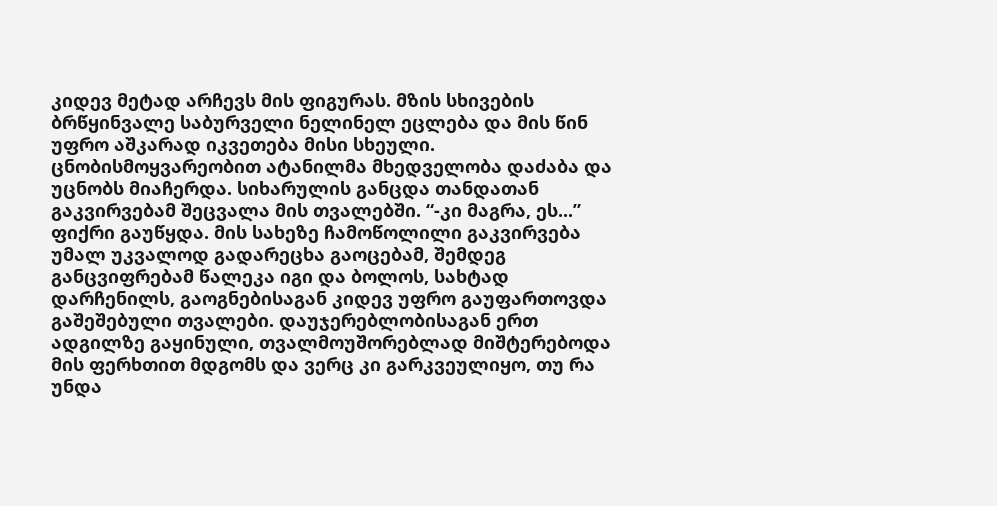კიდევ მეტად არჩევს მის ფიგურას. მზის სხივების ბრწყინვალე საბურველი ნელინელ ეცლება და მის წინ უფრო აშკარად იკვეთება მისი სხეული. ცნობისმოყვარეობით ატანილმა მხედველობა დაძაბა და უცნობს მიაჩერდა. სიხარულის განცდა თანდათან გაკვირვებამ შეცვალა მის თვალებში. “-კი მაგრა, ეს...” ფიქრი გაუწყდა. მის სახეზე ჩამოწოლილი გაკვირვება უმალ უკვალოდ გადარეცხა გაოცებამ, შემდეგ განცვიფრებამ წალეკა იგი და ბოლოს, სახტად დარჩენილს, გაოგნებისაგან კიდევ უფრო გაუფართოვდა გაშეშებული თვალები. დაუჯერებლობისაგან ერთ ადგილზე გაყინული, თვალმოუშორებლად მიშტერებოდა მის ფერხთით მდგომს და ვერც კი გარკვეულიყო, თუ რა უნდა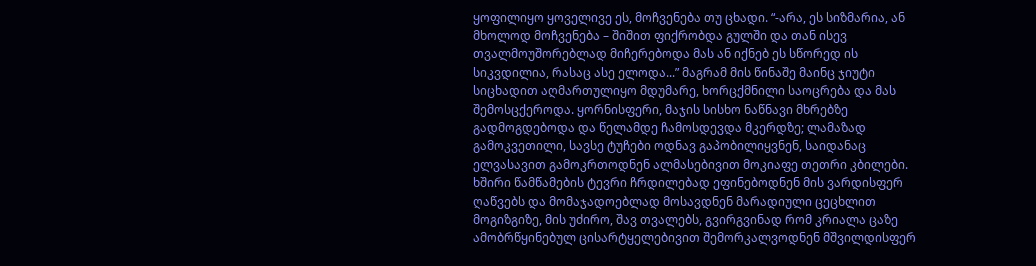ყოფილიყო ყოველივე ეს, მოჩვენება თუ ცხადი. “-არა, ეს სიზმარია, ან მხოლოდ მოჩვენება – შიშით ფიქრობდა გულში და თან ისევ თვალმოუშორებლად მიჩერებოდა მას ან იქნებ ეს სწორედ ის სიკვდილია, რასაც ასე ელოდა...” მაგრამ მის წინაშე მაინც ჯიუტი სიცხადით აღმართულიყო მდუმარე, ხორცქმნილი საოცრება და მას შემოსცქეროდა. ყორნისფერი, მაჯის სისხო ნაწნავი მხრებზე გადმოგდებოდა და წელამდე ჩამოსდევდა მკერდზე; ლამაზად გამოკვეთილი, სავსე ტუჩები ოდნავ გაპობილიყვნენ, საიდანაც ელვასავით გამოკრთოდნენ ალმასებივით მოკიაფე თეთრი კბილები. ხშირი წამწამების ტევრი ჩრდილებად ეფინებოდნენ მის ვარდისფერ ღაწვებს და მომაჯადოებლად მოსავდნენ მარადიული ცეცხლით მოგიზგიზე, მის უძირო, შავ თვალებს, გვირგვინად რომ კრიალა ცაზე ამობრწყინებულ ცისარტყელებივით შემორკალვოდნენ მშვილდისფერ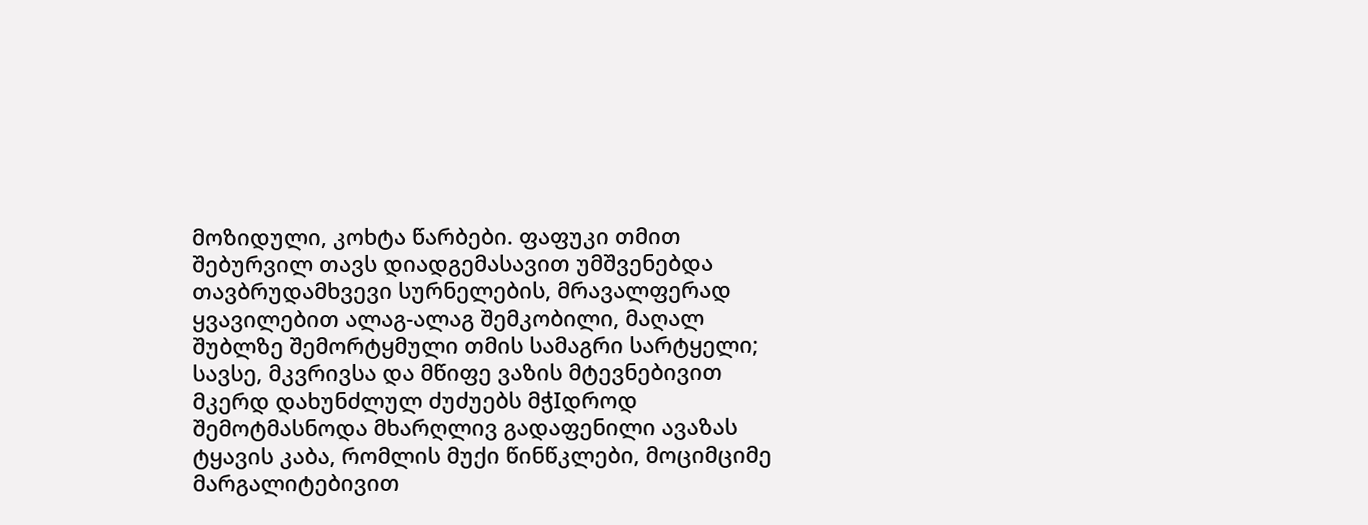მოზიდული, კოხტა წარბები. ფაფუკი თმით შებურვილ თავს დიადგემასავით უმშვენებდა თავბრუდამხვევი სურნელების, მრავალფერად ყვავილებით ალაგ-ალაგ შემკობილი, მაღალ შუბლზე შემორტყმული თმის სამაგრი სარტყელი; სავსე, მკვრივსა და მწიფე ვაზის მტევნებივით მკერდ დახუნძლულ ძუძუებს მჭIდროდ შემოტმასნოდა მხარღლივ გადაფენილი ავაზას ტყავის კაბა, რომლის მუქი წინწკლები, მოციმციმე მარგალიტებივით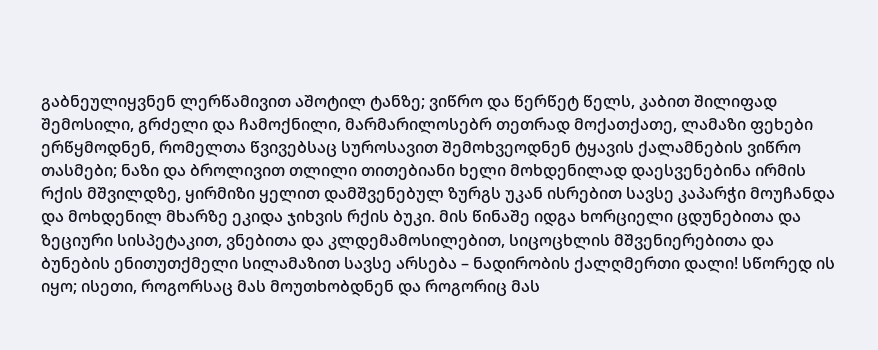გაბნეულიყვნენ ლერწამივით აშოტილ ტანზე; ვიწრო და წერწეტ წელს, კაბით შილიფად შემოსილი, გრძელი და ჩამოქნილი, მარმარილოსებრ თეთრად მოქათქათე, ლამაზი ფეხები ერწყმოდნენ, რომელთა წვივებსაც სუროსავით შემოხვეოდნენ ტყავის ქალამნების ვიწრო თასმები; ნაზი და ბროლივით თლილი თითებიანი ხელი მოხდენილად დაესვენებინა ირმის რქის მშვილდზე, ყირმიზი ყელით დამშვენებულ ზურგს უკან ისრებით სავსე კაპარჭი მოუჩანდა და მოხდენილ მხარზე ეკიდა ჯიხვის რქის ბუკი. მის წინაშე იდგა ხორციელი ცდუნებითა და ზეციური სისპეტაკით, ვნებითა და კლდემამოსილებით, სიცოცხლის მშვენიერებითა და ბუნების ენითუთქმელი სილამაზით სავსე არსება – ნადირობის ქალღმერთი დალი! სწორედ ის იყო; ისეთი, როგორსაც მას მოუთხობდნენ და როგორიც მას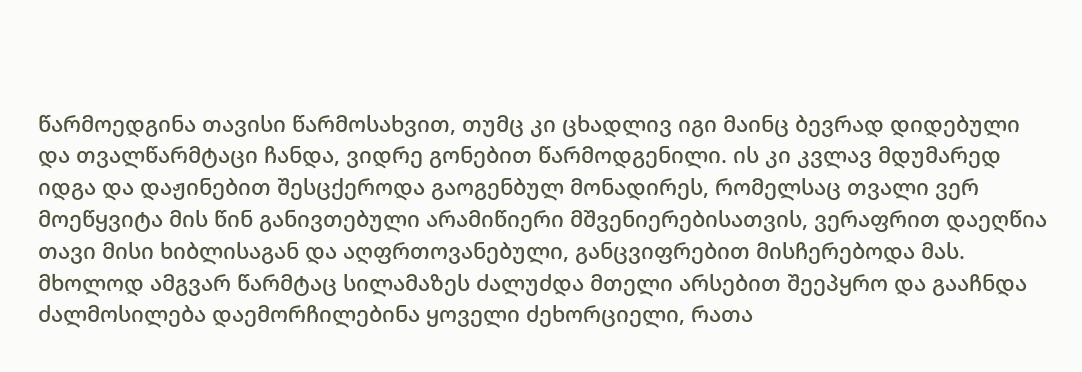წარმოედგინა თავისი წარმოსახვით, თუმც კი ცხადლივ იგი მაინც ბევრად დიდებული და თვალწარმტაცი ჩანდა, ვიდრე გონებით წარმოდგენილი. ის კი კვლავ მდუმარედ იდგა და დაჟინებით შესცქეროდა გაოგენბულ მონადირეს, რომელსაც თვალი ვერ მოეწყვიტა მის წინ განივთებული არამიწიერი მშვენიერებისათვის, ვერაფრით დაეღწია თავი მისი ხიბლისაგან და აღფრთოვანებული, განცვიფრებით მისჩერებოდა მას. მხოლოდ ამგვარ წარმტაც სილამაზეს ძალუძდა მთელი არსებით შეეპყრო და გააჩნდა ძალმოსილება დაემორჩილებინა ყოველი ძეხორციელი, რათა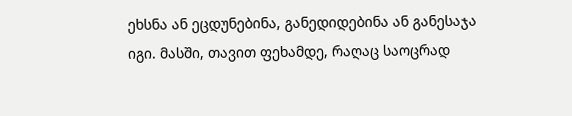ეხსნა ან ეცდუნებინა, განედიდებინა ან განესაჯა იგი. მასში, თავით ფეხამდე, რაღაც საოცრად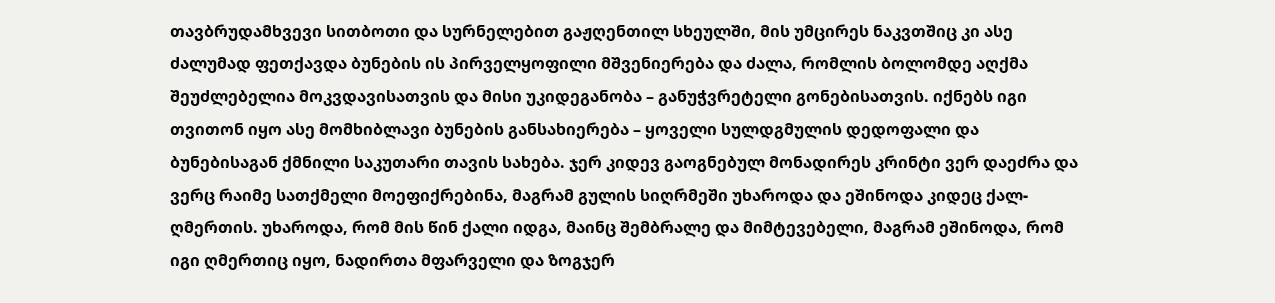თავბრუდამხვევი სითბოთი და სურნელებით გაჟღენთილ სხეულში, მის უმცირეს ნაკვთშიც კი ასე ძალუმად ფეთქავდა ბუნების ის პირველყოფილი მშვენიერება და ძალა, რომლის ბოლომდე აღქმა შეუძლებელია მოკვდავისათვის და მისი უკიდეგანობა – განუჭვრეტელი გონებისათვის. იქნებს იგი თვითონ იყო ასე მომხიბლავი ბუნების განსახიერება – ყოველი სულდგმულის დედოფალი და ბუნებისაგან ქმნილი საკუთარი თავის სახება. ჯერ კიდევ გაოგნებულ მონადირეს კრინტი ვერ დაეძრა და ვერც რაიმე სათქმელი მოეფიქრებინა, მაგრამ გულის სიღრმეში უხაროდა და ეშინოდა კიდეც ქალ-ღმერთის. უხაროდა, რომ მის წინ ქალი იდგა, მაინც შემბრალე და მიმტევებელი, მაგრამ ეშინოდა, რომ იგი ღმერთიც იყო, ნადირთა მფარველი და ზოგჯერ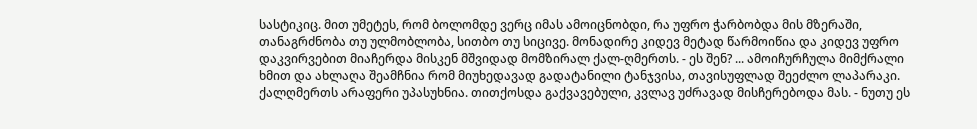სასტიკიც. მით უმეტეს, რომ ბოლომდე ვერც იმას ამოიცნობდი, რა უფრო ჭარბობდა მის მზერაში, თანაგრძნობა თუ ულმობლობა, სითბო თუ სიცივე. მონადირე კიდევ მეტად წარმოიწია და კიდევ უფრო დაკვირვებით მიაჩერდა მისკენ მშვიდად მომზირალ ქალ-ღმერთს. - ეს შენ? ... ამოიჩურჩულა მიმქრალი ხმით და ახლაღა შეამჩნია რომ მიუხედავად გადატანილი ტანჯვისა, თავისუფლად შეეძლო ლაპარაკი. ქალღმერთს არაფერი უპასუხნია. თითქოსდა გაქვავებული, კვლავ უძრავად მისჩერებოდა მას. - ნუთუ ეს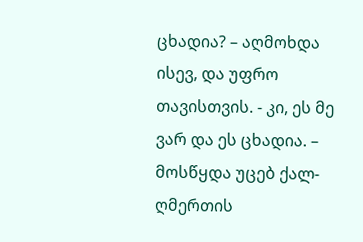ცხადია? – აღმოხდა ისევ, და უფრო თავისთვის. - კი, ეს მე ვარ და ეს ცხადია. – მოსწყდა უცებ ქალ-ღმერთის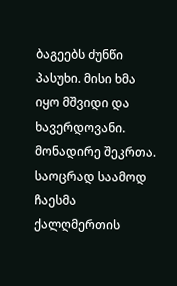ბაგეებს ძუნწი პასუხი. მისი ხმა იყო მშვიდი და ხავერდოვანი. მონადირე შეკრთა. საოცრად საამოდ ჩაესმა ქალღმერთის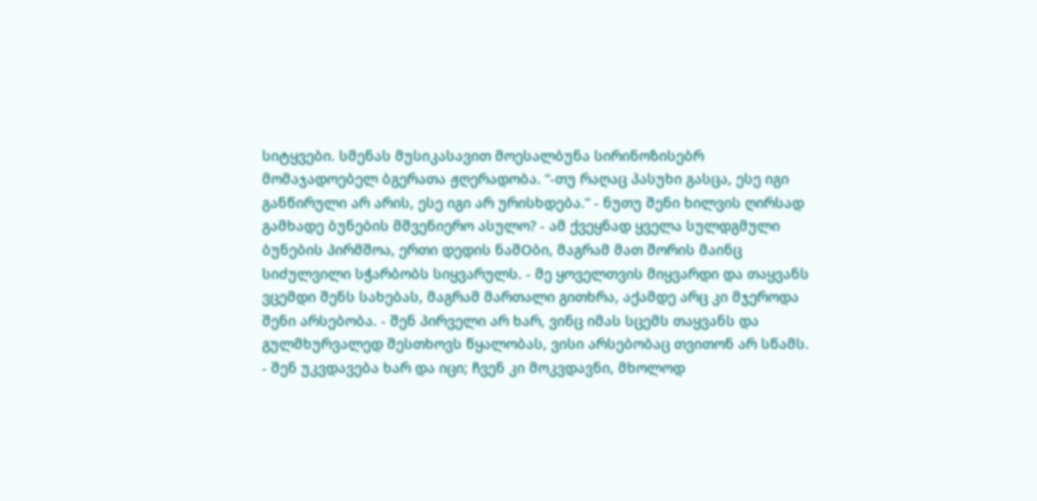სიტყვები. სმენას მუსიკასავით მოესალბუნა სირინოზისებრ მომაჯადოებელ ბგერათა ჟღერადობა. “-თუ რაღაც პასუხი გასცა, ესე იგი განწირული არ არის, ესე იგი არ ურისხდება.” - ნუთუ შენი ხილვის ღირსად გამხადე ბუნების მშვენიერო ასულო? - ამ ქვეყნად ყველა სულდგმული ბუნების პირმშოა, ერთი დედის ნაშOბი, მაგრამ მათ შორის მაინც სიძულვილი სჭარბობს სიყვარულს. - მე ყოველთვის მიყვარდი და თაყვანს ვცემდი შენს სახებას, მაგრამ მართალი გითხრა, აქამდე არც კი მჯეროდა შენი არსებობა. - შენ პირველი არ ხარ, ვინც იმას სცემს თაყვანს და გულმხურვალედ შესთხოვს წყალობას, ვისი არსებობაც თვითონ არ სწამს. - შენ უკვდავება ხარ და იცი; ჩვენ კი მოკვდავნი, მხოლოდ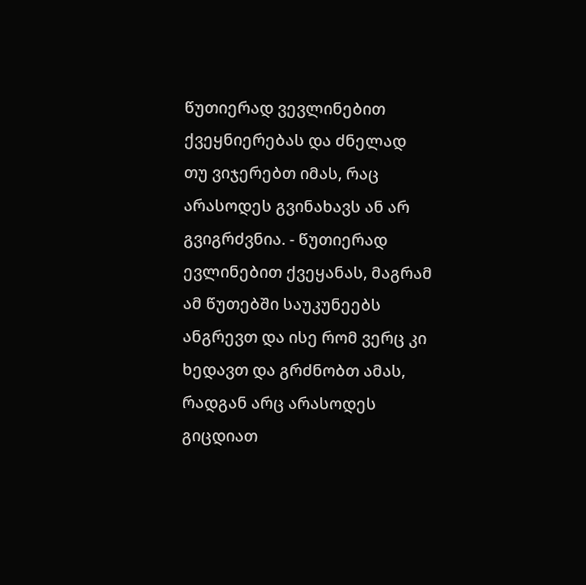წუთიერად ვევლინებით ქვეყნიერებას და ძნელად თუ ვიჯერებთ იმას, რაც არასოდეს გვინახავს ან არ გვიგრძვნია. - წუთიერად ევლინებით ქვეყანას, მაგრამ ამ წუთებში საუკუნეებს ანგრევთ და ისე რომ ვერც კი ხედავთ და გრძნობთ ამას, რადგან არც არასოდეს გიცდიათ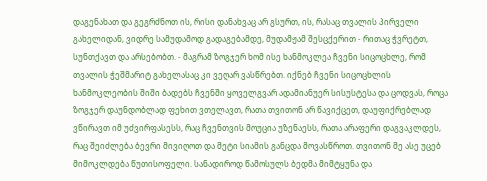დაგენახათ და გეგრძნოთ ის, რისი დანახვაც არ გსურთ, ის, რასაც თვალის პირველი გახელიდან, ვიდრე სამუდამოდ გადაგებამდე, მუდამჟამ შესცქერით - რითაც ჭვრეტთ, სუნთქავთ და არსებობთ. - მაგრამ ზოგჯერ ხომ ისე ხანმოკლეა ჩვენი სიცოცხლე, რომ თვალის ჭეშმარიტ გახელასაც კი ვეღარ ვასწრებთ. იქნებ ჩვენი სიცოცხლის ხანმოკლეობის შიში ბადებს ჩვენში ყოველგვარ ადამიანუერ სისუსტესა და ცოდვას, როცა ზოგჯერ დაუნდობლად ფეხით ვთელავთ, რათა თვითონ არ წავიქცეთ, დაუფიქრებლად ვწირავთ იმ უძვირფასესს, რაც ჩვენთვის მოუცია უზენაესს, რათა არაფერი დაგვაკლდეს, რაც შეიძლება ბევრი მივიღოთ და მეტი სიამის განცდა მოვასწროთ. თვითონ მე ასე უცებ მიმოკლდება წუთისოფელი. სანადიროდ წამოსულს ბედმა მიმტყუნა და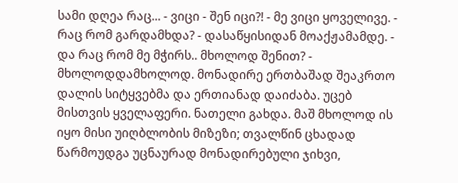სამი დღეა რაც... - ვიცი - შენ იცი?! - მე ვიცი ყოველივე. - რაც რომ გარდამხდა? - დასაწყისიდან მოაქჟამამდე. - და რაც რომ მე მჭირს.. მხოლოდ შენით? - მხოლოდდამხოლოდ. მონადირე ერთბაშად შეაკრთო დალის სიტყვებმა და ერთიანად დაიძაბა. უცებ მისთვის ყველაფერი. ნათელი გახდა. მაშ მხოლოდ ის იყო მისი უიღბლობის მიზეზი; თვალწინ ცხადად წარმოუდგა უცნაურად მონადირებული ჯიხვი,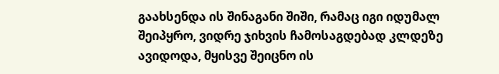გაახსენდა ის შინაგანი შიში, რამაც იგი იდუმალ შეიპყრო, ვიდრე ჯიხვის ჩამოსაგდებად კლდეზე ავიდოდა, მყისვე შეიცნო ის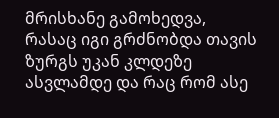მრისხანე გამოხედვა, რასაც იგი გრძნობდა თავის ზურგს უკან კლდეზე ასვლამდე და რაც რომ ასე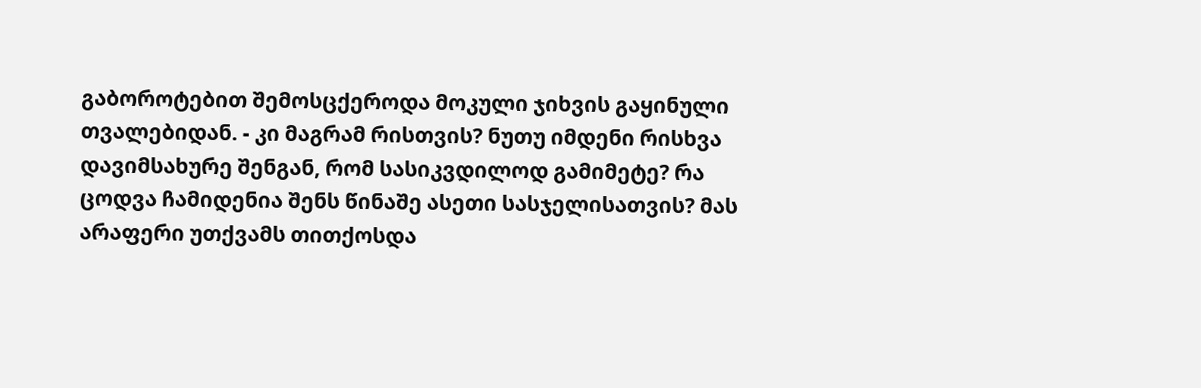გაბოროტებით შემოსცქეროდა მოკული ჯიხვის გაყინული თვალებიდან. - კი მაგრამ რისთვის? ნუთუ იმდენი რისხვა დავიმსახურე შენგან, რომ სასიკვდილოდ გამიმეტე? რა ცოდვა ჩამიდენია შენს წინაშე ასეთი სასჯელისათვის? მას არაფერი უთქვამს თითქოსდა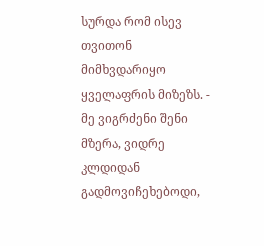სურდა რომ ისევ თვითონ მიმხვდარიყო ყველაფრის მიზეზს. - მე ვიგრძენი შენი მზერა, ვიდრე კლდიდან გადმოვიჩეხებოდი,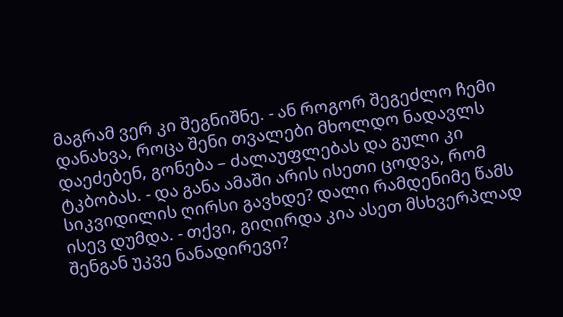მაგრამ ვერ კი შეგნიშნე. - ან როგორ შეგეძლო ჩემი დანახვა, როცა შენი თვალები მხოლდო ნადავლს დაეძებენ, გონება – ძალაუფლებას და გული კი ტკბობას. - და განა ამაში არის ისეთი ცოდვა, რომ სიკვიდილის ღირსი გავხდე? დალი რამდენიმე წამს ისევ დუმდა. - თქვი, გიღირდა კია ასეთ მსხვერპლად შენგან უკვე ნანადირევი?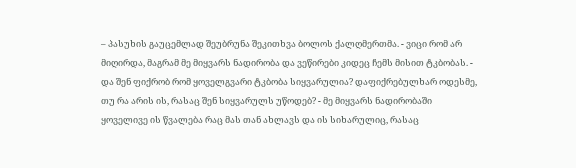– პასუხის გაუცემლად შეუბრუნა შეკითხვა ბოლოს ქალღმერთმა. - ვიცი რომ არ მიღირდა, მაგრამ მე მიყვარს ნადირობა და ვეწირები კიდეც ჩემს მისით ტკბობას. - და შენ ფიქრობ რომ ყოველგვარი ტკბობა სიყვარულია? დაფიქრებულხარ ოდესმე, თუ რა არის ის, რასაც შენ სიყვარულს უწოდებ? - მე მიყვარს ნადირობაში ყოველივე ის წვალება რაც მას თან ახლავს და ის სიხარულიც, რასაც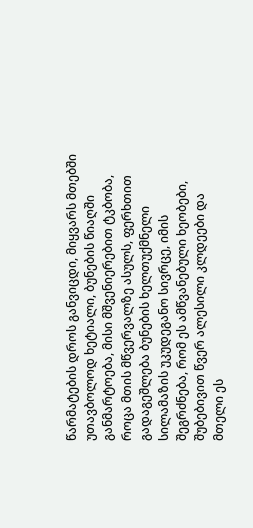წარმატების დროს განვიცდი, მიყვარს მთებში უთავბოლოდ ხეტიალი, ბუნების წიაღში განმარტოება, მისი მშვენიერებით ტკბობა, როცა მთის მწვერვალზე ასულს, ფერხთით გადაგეშლება ბუნების ხელთუქმნელი სილამაზის უკუდეგანო სივრცე, იმის შეგრძნება, რომ ეს ამწვანებული ხეობები, შუბებივით წვერ ალესილი კლდეები და მთელი ეს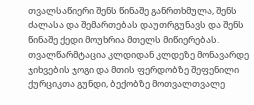თვალსაწიერი შენს წინაშე განრთხმულა, შენს ძალასა და შემართებას დაუთრგუნავს და შენს წინაშე ქედი მოუხრია მთელს მიწიერებას. თვალწარმტაცია კლდიდან კლდეზე მონავარდე ჯიხვების ჯოგი და მთის ფერდობზე შეფენილი ქურციკთა გუნდი, ბექობზე მოთვალთვალე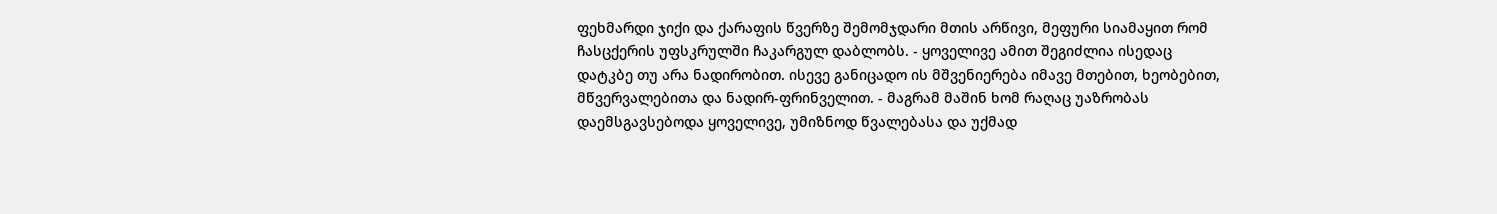ფეხმარდი ჯიქი და ქარაფის წვერზე შემომჯდარი მთის არწივი, მეფური სიამაყით რომ ჩასცქერის უფსკრულში ჩაკარგულ დაბლობს. - ყოველივე ამით შეგიძლია ისედაც დატკბე თუ არა ნადირობით. ისევე განიცადო ის მშვენიერება იმავე მთებით, ხეობებით, მწვერვალებითა და ნადირ-ფრინველით. - მაგრამ მაშინ ხომ რაღაც უაზრობას დაემსგავსებოდა ყოველივე, უმიზნოდ წვალებასა და უქმად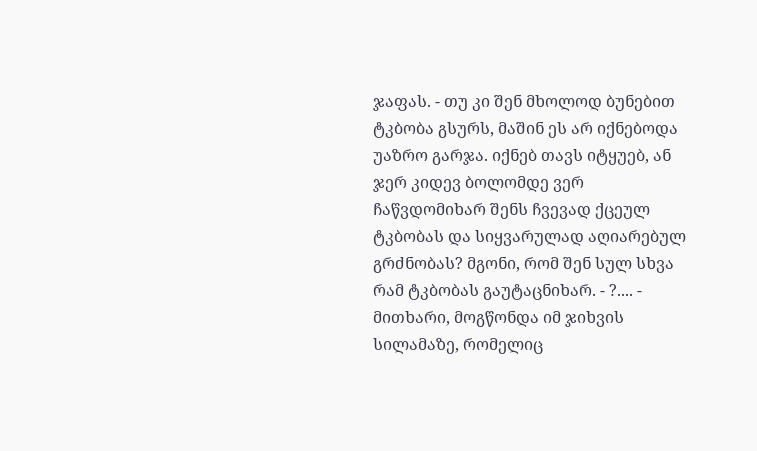ჯაფას. - თუ კი შენ მხოლოდ ბუნებით ტკბობა გსურს, მაშინ ეს არ იქნებოდა უაზრო გარჯა. იქნებ თავს იტყუებ, ან ჯერ კიდევ ბოლომდე ვერ ჩაწვდომიხარ შენს ჩვევად ქცეულ ტკბობას და სიყვარულად აღიარებულ გრძნობას? მგონი, რომ შენ სულ სხვა რამ ტკბობას გაუტაცნიხარ. - ?.... - მითხარი, მოგწონდა იმ ჯიხვის სილამაზე, რომელიც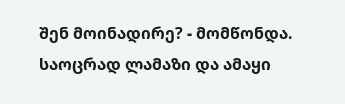შენ მოინადირე? - მომწონდა. საოცრად ლამაზი და ამაყი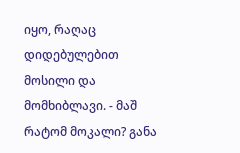იყო, რაღაც დიდებულებით მოსილი და მომხიბლავი. - მაშ რატომ მოკალი? განა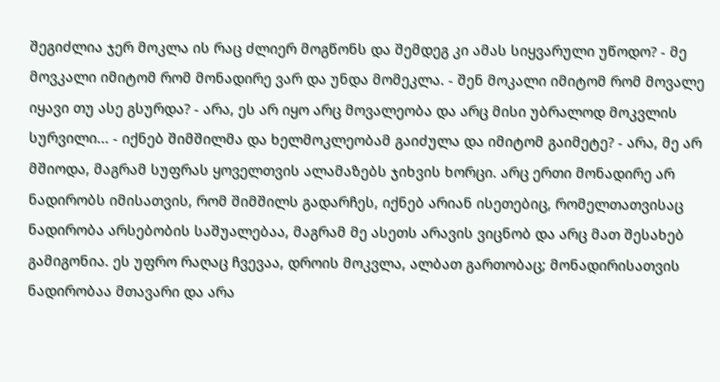შეგიძლია ჯერ მოკლა ის რაც ძლიერ მოგწონს და შემდეგ კი ამას სიყვარული უწოდო? - მე მოვკალი იმიტომ რომ მონადირე ვარ და უნდა მომეკლა. - შენ მოკალი იმიტომ რომ მოვალე იყავი თუ ასე გსურდა? - არა, ეს არ იყო არც მოვალეობა და არც მისი უბრალოდ მოკვლის სურვილი... - იქნებ შიმშილმა და ხელმოკლეობამ გაიძულა და იმიტომ გაიმეტე? - არა, მე არ მშიოდა, მაგრამ სუფრას ყოველთვის ალამაზებს ჯიხვის ხორცი. არც ერთი მონადირე არ ნადირობს იმისათვის, რომ შიმშილს გადარჩეს, იქნებ არიან ისეთებიც, რომელთათვისაც ნადირობა არსებობის საშუალებაა, მაგრამ მე ასეთს არავის ვიცნობ და არც მათ შესახებ გამიგონია. ეს უფრო რაღაც ჩვევაა, დროის მოკვლა, ალბათ გართობაც; მონადირისათვის ნადირობაა მთავარი და არა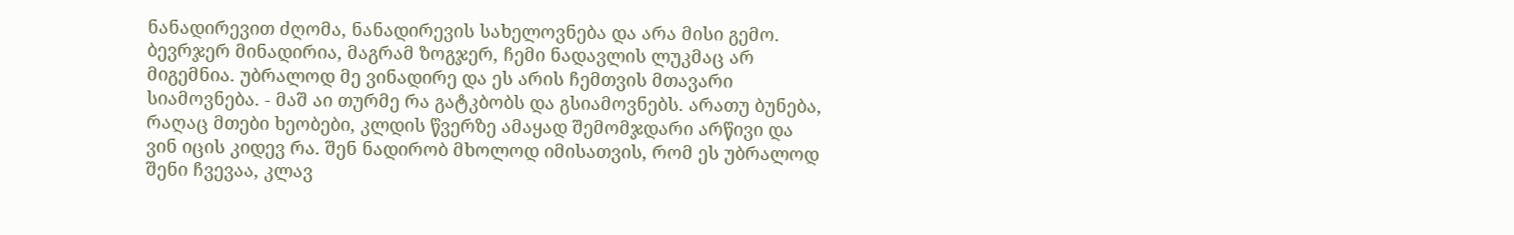ნანადირევით ძღომა, ნანადირევის სახელოვნება და არა მისი გემო. ბევრჯერ მინადირია, მაგრამ ზოგჯერ, ჩემი ნადავლის ლუკმაც არ მიგემნია. უბრალოდ მე ვინადირე და ეს არის ჩემთვის მთავარი სიამოვნება. - მაშ აი თურმე რა გატკბობს და გსიამოვნებს. არათუ ბუნება, რაღაც მთები ხეობები, კლდის წვერზე ამაყად შემომჯდარი არწივი და ვინ იცის კიდევ რა. შენ ნადირობ მხოლოდ იმისათვის, რომ ეს უბრალოდ შენი ჩვევაა, კლავ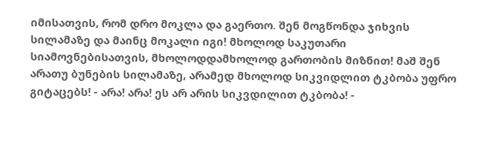იმისათვის, რომ დრო მოკლა და გაერთო. შენ მოგწონდა ჯიხვის სილამაზე და მაინც მოკალი იგი! მხოლოდ საკუთარი სიამოვნებისათვის, მხოლოდდამხოლოდ გართობის მიზნით! მაშ შენ არათუ ბუნების სილამაზე, არამედ მხოლოდ სიკვიდლით ტკბობა უფრო გიტაცებს! - არა! არა! ეს არ არის სიკვდილით ტკბობა! -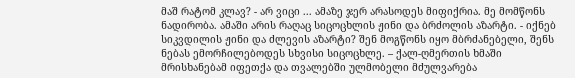მაშ რატომ კლავ? - არ ვიცი ... ამაზე ჯერ არასოდეს მიფიქრია. მე მომწონს ნადირობა. ამაში არის რაღაც სიცოცხლის ჟინი და ბრძოლის აზარტი. - იქნებ სიკვდილის ჟინი და ძლევის აზარტი? შენ მოგწონს იყო მბრძანებელი, შენს ნებას ემორჩილებოდეს სხვისი სიცოცხლე. – ქალ-ღმერთის ხმაში მრისხანებამ იფეთქა და თვალებში ულმობელი მძულვარება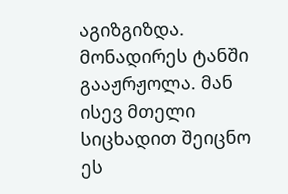აგიზგიზდა. მონადირეს ტანში გააჟრჟოლა. მან ისევ მთელი სიცხადით შეიცნო ეს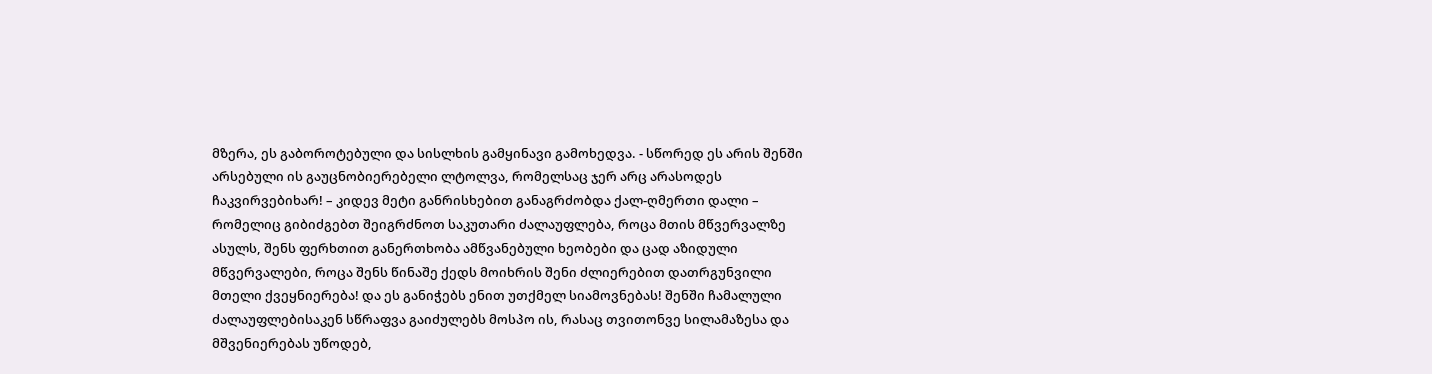მზერა, ეს გაბოროტებული და სისლხის გამყინავი გამოხედვა. - სწორედ ეს არის შენში არსებული ის გაუცნობიერებელი ლტოლვა, რომელსაც ჯერ არც არასოდეს ჩაკვირვებიხარ! – კიდევ მეტი განრისხებით განაგრძობდა ქალ-ღმერთი დალი – რომელიც გიბიძგებთ შეიგრძნოთ საკუთარი ძალაუფლება, როცა მთის მწვერვალზე ასულს, შენს ფერხთით განერთხობა ამწვანებული ხეობები და ცად აზიდული მწვერვალები, როცა შენს წინაშე ქედს მოიხრის შენი ძლიერებით დათრგუნვილი მთელი ქვეყნიერება! და ეს განიჭებს ენით უთქმელ სიამოვნებას! შენში ჩამალული ძალაუფლებისაკენ სწრაფვა გაიძულებს მოსპო ის, რასაც თვითონვე სილამაზესა და მშვენიერებას უწოდებ,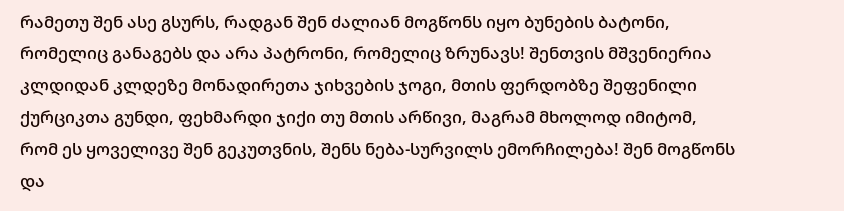რამეთუ შენ ასე გსურს, რადგან შენ ძალიან მოგწონს იყო ბუნების ბატონი, რომელიც განაგებს და არა პატრონი, რომელიც ზრუნავს! შენთვის მშვენიერია კლდიდან კლდეზე მონადირეთა ჯიხვების ჯოგი, მთის ფერდობზე შეფენილი ქურციკთა გუნდი, ფეხმარდი ჯიქი თუ მთის არწივი, მაგრამ მხოლოდ იმიტომ, რომ ეს ყოველივე შენ გეკუთვნის, შენს ნება-სურვილს ემორჩილება! შენ მოგწონს და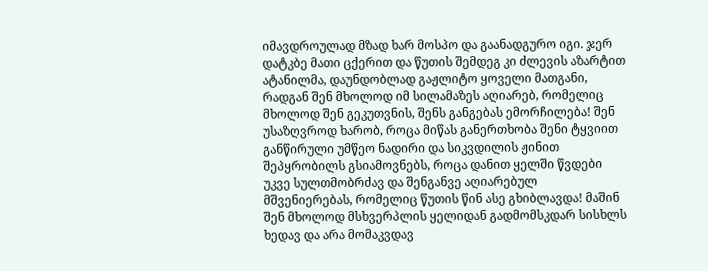იმავდროულად მზად ხარ მოსპო და გაანადგურო იგი. ჯერ დატკბე მათი ცქერით და წუთის შემდეგ კი ძლევის აზარტით ატანილმა, დაუნდობლად გაჟლიტო ყოველი მათგანი, რადგან შენ მხოლოდ იმ სილამაზეს აღიარებ, რომელიც მხოლოდ შენ გეკუთვნის, შენს განგებას ემორჩილება! შენ უსაზღვროდ ხარობ, როცა მიწას განერთხობა შენი ტყვიით განწირული უმწეო ნადირი და სიკვდილის ჟინით შეპყრობილს გსიამოვნებს, როცა დანით ყელში წვდები უკვე სულთმობრძავ და შენგანვე აღიარებულ მშვენიერებას, რომელიც წუთის წინ ასე გხიბლავდა! მაშინ შენ მხოლოდ მსხვერპლის ყელიდან გადმომსკდარ სისხლს ხედავ და არა მომაკვდავ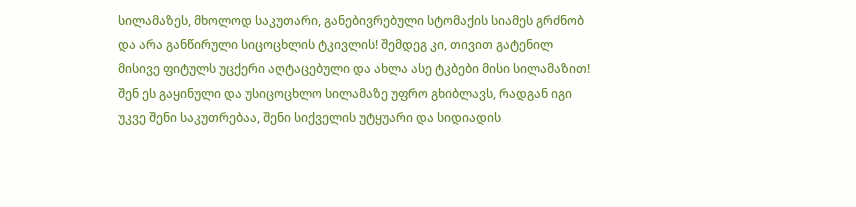სილამაზეს, მხოლოდ საკუთარი, განებივრებული სტომაქის სიამეს გრძნობ და არა განწირული სიცოცხლის ტკივლის! შემდეგ კი, თივით გატენილ მისივე ფიტულს უცქერი აღტაცებული და ახლა ასე ტკბები მისი სილამაზით! შენ ეს გაყინული და უსიცოცხლო სილამაზე უფრო გხიბლავს, რადგან იგი უკვე შენი საკუთრებაა, შენი სიქველის უტყუარი და სიდიადის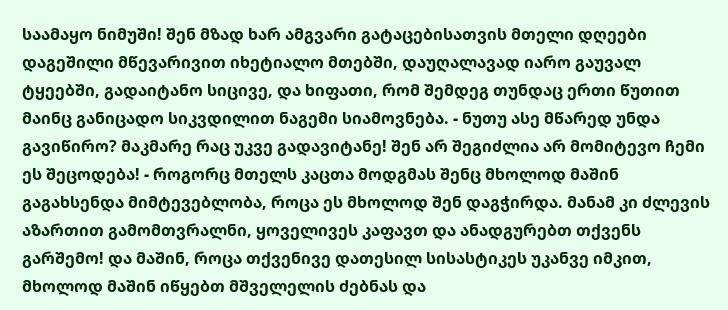საამაყო ნიმუში! შენ მზად ხარ ამგვარი გატაცებისათვის მთელი დღეები დაგეშილი მწევარივით იხეტიალო მთებში, დაუღალავად იარო გაუვალ ტყეებში, გადაიტანო სიცივე, და ხიფათი, რომ შემდეგ თუნდაც ერთი წუთით მაინც განიცადო სიკვდილით ნაგემი სიამოვნება. - ნუთუ ასე მწარედ უნდა გავიწირო? მაკმარე რაც უკვე გადავიტანე! შენ არ შეგიძლია არ მომიტევო ჩემი ეს შეცოდება! - როგორც მთელს კაცთა მოდგმას შენც მხოლოდ მაშინ გაგახსენდა მიმტევებლობა, როცა ეს მხოლოდ შენ დაგჭირდა. მანამ კი ძლევის აზართით გამომთვრალნი, ყოველივეს კაფავთ და ანადგურებთ თქვენს გარშემო! და მაშინ, როცა თქვენივე დათესილ სისასტიკეს უკანვე იმკით, მხოლოდ მაშინ იწყებთ მშველელის ძებნას და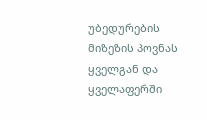უბედურების მიზეზის პოვნას ყველგან და ყველაფერში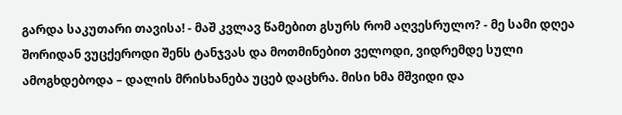გარდა საკუთარი თავისა! - მაშ კვლავ წამებით გსურს რომ აღვესრულო? - მე სამი დღეა შორიდან ვუცქეროდი შენს ტანჯვას და მოთმინებით ველოდი, ვიდრემდე სული ამოგხდებოდა – დალის მრისხანება უცებ დაცხრა. მისი ხმა მშვიდი და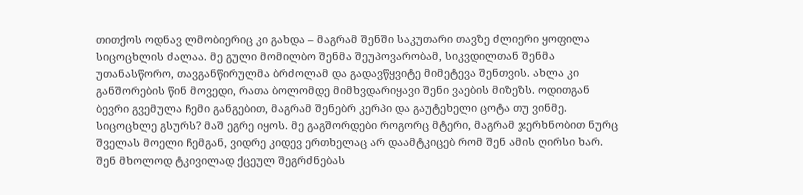თითქოს ოდნავ ლმობიერიც კი გახდა – მაგრამ შენში საკუთარი თავზე ძლიერი ყოფილა სიცოცხლის ძალაა. მე გული მომილბო შენმა შეუპოვარობამ, სიკვდილთან შენმა უთანასწორო, თავგანწირულმა ბრძოლამ და გადავწყვიტე მიმეტევა შენთვის. ახლა კი განშორების წინ მოვედი, რათა ბოლომდე მიმხვდარიყავი შენი ვაების მიზეზს. ოდითგან ბევრი გვემულა ჩემი განგებით, მაგრამ შენებრ კერპი და გაუტეხელი ცოტა თუ ვინმე. სიცოცხლე გსურს? მაშ ეგრე იყოს. მე გაგშორდები როგორც მტერი, მაგრამ ჯერხნობით ნურც შველას მოელი ჩემგან, ვიდრე კიდევ ერთხელაც არ დაამტკიცებ რომ შენ ამის ღირსი ხარ. შენ მხოლოდ ტკივილად ქცეულ შეგრძნებას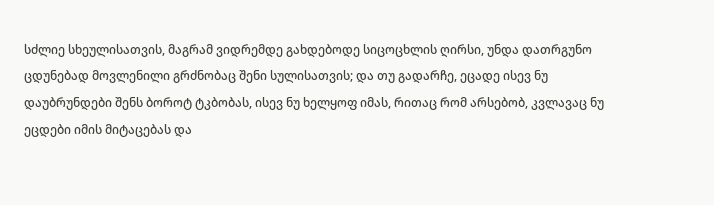სძლიე სხეულისათვის, მაგრამ ვიდრემდე გახდებოდე სიცოცხლის ღირსი, უნდა დათრგუნო ცდუნებად მოვლენილი გრძნობაც შენი სულისათვის; და თუ გადარჩე, ეცადე ისევ ნუ დაუბრუნდები შენს ბოროტ ტკბობას, ისევ ნუ ხელყოფ იმას, რითაც რომ არსებობ, კვლავაც ნუ ეცდები იმის მიტაცებას და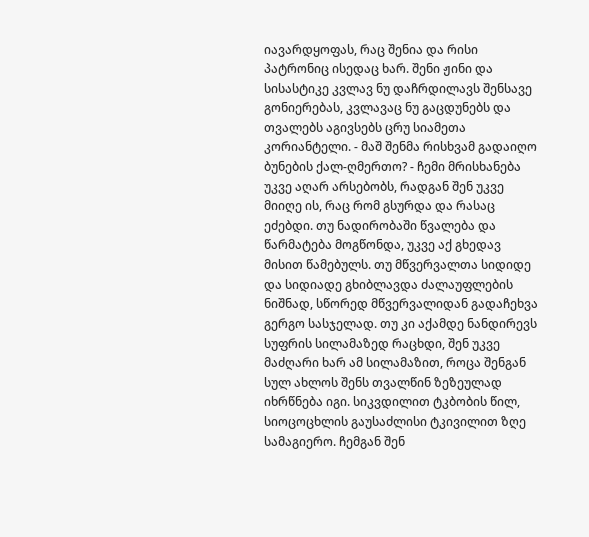იავარდყოფას, რაც შენია და რისი პატრონიც ისედაც ხარ. შენი ჟინი და სისასტიკე კვლავ ნუ დაჩრდილავს შენსავე გონიერებას, კვლავაც ნუ გაცდუნებს და თვალებს აგივსებს ცრუ სიამეთა კორიანტელი. - მაშ შენმა რისხვამ გადაიღო ბუნების ქალ-ღმერთო? - ჩემი მრისხანება უკვე აღარ არსებობს, რადგან შენ უკვე მიიღე ის, რაც რომ გსურდა და რასაც ეძებდი. თუ ნადირობაში წვალება და წარმატება მოგწონდა, უკვე აქ გხედავ მისით წამებულს. თუ მწვერვალთა სიდიდე და სიდიადე გხიბლავდა ძალაუფლების ნიშნად, სწორედ მწვერვალიდან გადაჩეხვა გერგო სასჯელად. თუ კი აქამდე ნანდირევს სუფრის სილამაზედ რაცხდი, შენ უკვე მაძღარი ხარ ამ სილამაზით, როცა შენგან სულ ახლოს შენს თვალწინ ზეზეულად იხრწნება იგი. სიკვდილით ტკბობის წილ, სიოცოცხლის გაუსაძლისი ტკივილით ზღე სამაგიერო. ჩემგან შენ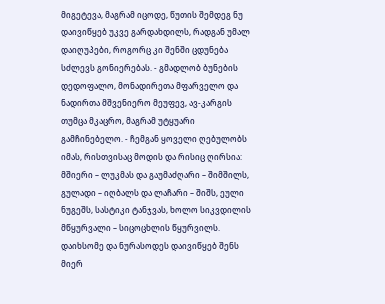მიგეტევა, მაგრამ იცოდე, წუთის შემდეგ ნუ დაივიწყებ უკვე გარდახდილს, რადგან უმალ დაიღუპები, როგორც კი შენში ცდუნება სძლევს გონიერებას. - გმადლობ ბუნების დედოფალო, მონადირეთა მფარველო და ნადირთა მშვენიერო მეუფევ, ავ-კარგის თუმცა მკაცრო, მაგრამ უტყუარი გამჩინებელო. - ჩემგან ყოველი ღებულობს იმას, რისთვისაც მოდის და რისიც ღირსია: მშიერი – ლუკმას და გაუმაძღარი – შიმშილს, გულადი – იღბალს და ლაჩარი – შიშს, ეული ნუგეშს, სასტიკი ტანჯვას, ხოლო სიკვდილის მწყურვალი – სიცოცხლის წყურვილს. დაიხსომე და ნურასოდეს დაივიწყებ შენს მიერ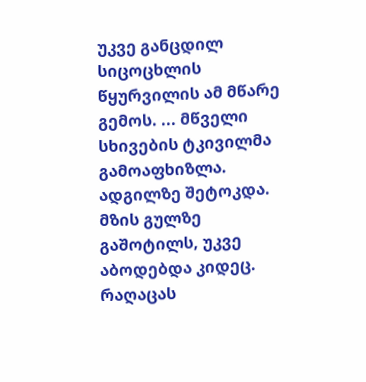უკვე განცდილ სიცოცხლის წყურვილის ამ მწარე გემოს. ... მწველი სხივების ტკივილმა გამოაფხიზლა. ადგილზე შეტოკდა. მზის გულზე გაშოტილს, უკვე აბოდებდა კიდეც. რაღაცას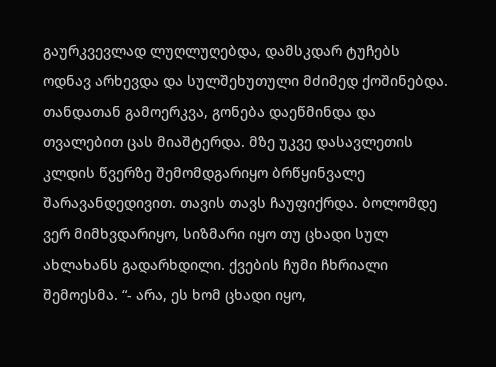გაურკვევლად ლუღლუღებდა, დამსკდარ ტუჩებს ოდნავ არხევდა და სულშეხუთული მძიმედ ქოშინებდა. თანდათან გამოერკვა, გონება დაეწმინდა და თვალებით ცას მიაშტერდა. მზე უკვე დასავლეთის კლდის წვერზე შემომდგარიყო ბრწყინვალე შარავანდედივით. თავის თავს ჩაუფიქრდა. ბოლომდე ვერ მიმხვდარიყო, სიზმარი იყო თუ ცხადი სულ ახლახანს გადარხდილი. ქვების ჩუმი ჩხრიალი შემოესმა. “- არა, ეს ხომ ცხადი იყო,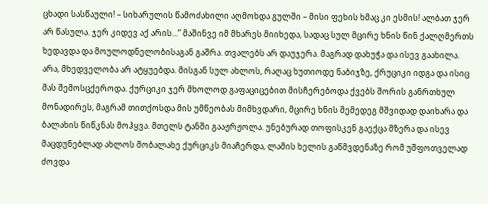ცხადი სასწაული! – სიხარულის წამოძახილი აღმოხდა გულში – მისი ფეხის ხმაც კი ესმის! ალბათ ჯერ არ წასულა. ჯერ კიდევ აქ არის...” მაშინვე იმ მხარეს მიიხედა, სადაც სულ მცირე ხნის წინ ქალღმერთს ხედავდა და მოულოდნელობისაგან გაშრა. თვალებს არ დაუჯერა. მაგრად დახუჭა და ისევ გაახილა. არა, მხედველობა არ ატყუებდა. მისგან სულ ახლოს, რაღაც ხუთიოდე ნაბიჯზე, ქრუციკი იდგა და ისიც მას შემოსცქეროდა. ქურციკი ჯერ მხოლოდ გაფაციცებით მისჩერებოდა ქვებს შორის განრთხულ მონადირეს, მაგრამ თითქოსდა მის უმწეობას მიმხვდარი, მცირე ხნის შემედეგ მშვიდად დაიხარა და ბალახის წიწკნას მოჰყვა. მთელს ტანში გააჟრჟოლა. უნებურად თოფისკენ გაექცა მზერა და ისევ მაცდუნებლად ახლოს მობალახე ქურციკს მიაჩერდა, ლამის ხელის გაწმვდენაზე რომ უშფოთველად ძოვდა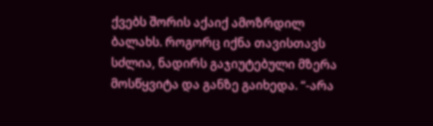ქვებს შორის აქაიქ ამოზრდილ ბალახს. როგორც იქნა თავისთავს სძლია, ნადირს გაჯიუტებული მზერა მოსწყვიტა და განზე გაიხედა. “-არა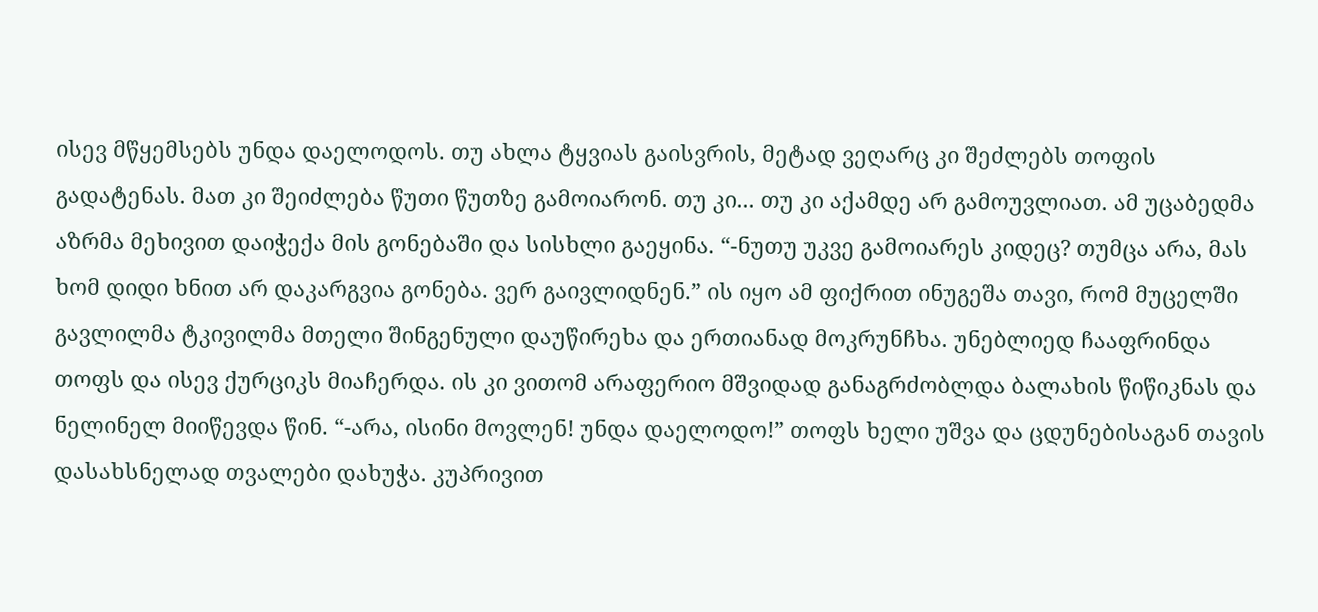ისევ მწყემსებს უნდა დაელოდოს. თუ ახლა ტყვიას გაისვრის, მეტად ვეღარც კი შეძლებს თოფის გადატენას. მათ კი შეიძლება წუთი წუთზე გამოიარონ. თუ კი... თუ კი აქამდე არ გამოუვლიათ. ამ უცაბედმა აზრმა მეხივით დაიჭექა მის გონებაში და სისხლი გაეყინა. “-ნუთუ უკვე გამოიარეს კიდეც? თუმცა არა, მას ხომ დიდი ხნით არ დაკარგვია გონება. ვერ გაივლიდნენ.” ის იყო ამ ფიქრით ინუგეშა თავი, რომ მუცელში გავლილმა ტკივილმა მთელი შინგენული დაუწირეხა და ერთიანად მოკრუნჩხა. უნებლიედ ჩააფრინდა თოფს და ისევ ქურციკს მიაჩერდა. ის კი ვითომ არაფერიო მშვიდად განაგრძობლდა ბალახის წიწიკნას და ნელინელ მიიწევდა წინ. “-არა, ისინი მოვლენ! უნდა დაელოდო!” თოფს ხელი უშვა და ცდუნებისაგან თავის დასახსნელად თვალები დახუჭა. კუპრივით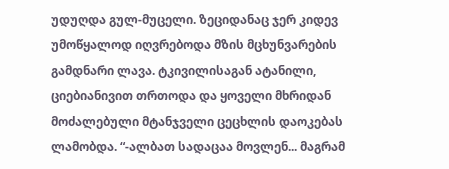უდუღდა გულ-მუცელი. ზეციდანაც ჯერ კიდევ უმოწყალოდ იღვრებოდა მზის მცხუნვარების გამდნარი ლავა. ტკივილისაგან ატანილი, ციებიანივით თრთოდა და ყოველი მხრიდან მოძალებული მტანჯველი ცეცხლის დაოკებას ლამობდა. “-ალბათ სადაცაა მოვლენ... მაგრამ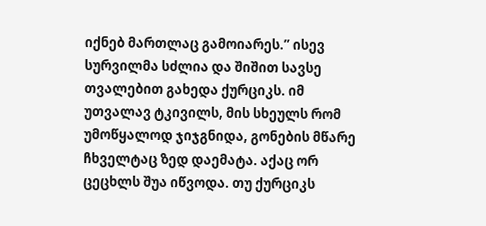იქნებ მართლაც გამოიარეს.” ისევ სურვილმა სძლია და შიშით სავსე თვალებით გახედა ქურციკს. იმ უთვალავ ტკივილს, მის სხეულს რომ უმოწყალოდ ჯიჯგნიდა, გონების მწარე ჩხველტაც ზედ დაემატა. აქაც ორ ცეცხლს შუა იწვოდა. თუ ქურციკს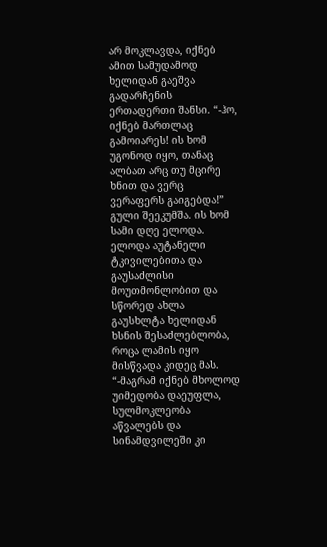არ მოკლავდა, იქნებ ამით სამუდამოდ ხელიდან გაეშვა გადარჩენის ერთადერთი შანსი. “-ჰო, იქნებ მართლაც გამოიარეს! ის ხომ უგონოდ იყო, თანაც ალბათ არც თუ მცირე ხნით და ვერც ვერაფერს გაიგებდა!” გული შეეკუმშა. ის ხომ სამი დღე ელოდა. ელოდა აუტანელი ტკივილებითა და გაუსაძლისი მოუთმონლობით და სწორედ ახლა გაუსხლტა ხელიდან ხსნის შესაძლებლობა, როცა ლამის იყო მისწვადა კიდეც მას. “-მაგრამ იქნებ მხოლოდ უიმედობა დაეუფლა, სულმოკლეობა აწვალებს და სინამდვილეში კი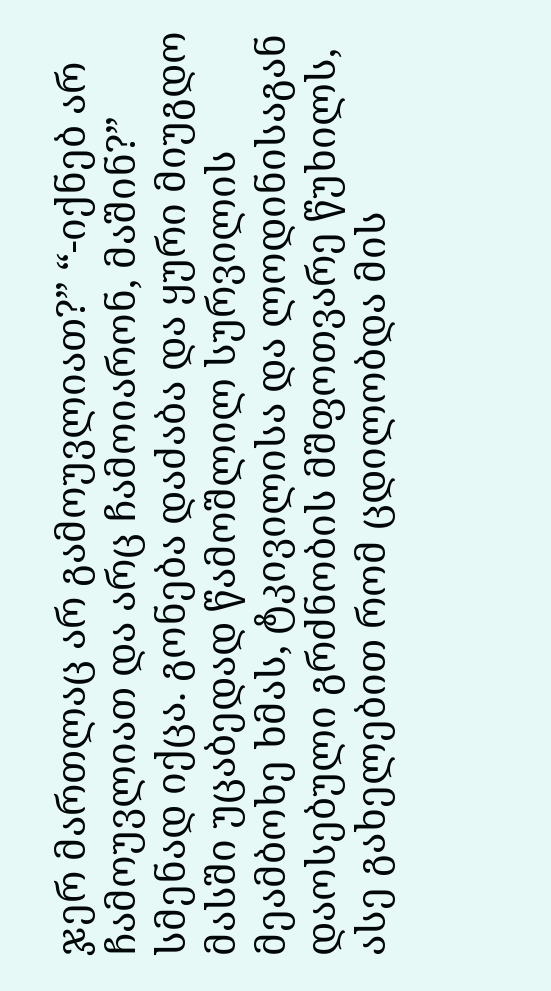ჯერ მართლაც არ გამოუვლიათ?” “-იქნებ არ ჩამოუვლიათ და არც ჩამოიარონ, მაშინ?” სმენად იქცა. გონება დაძაბა და ყური მიუგდო მასში უცაბედად წამოშლილ სურვილის მეამბოხე ხმას, ტკივილისა და ლოდინისაგან დაოსებული გრძნობის მშფოთვარე წუხილს, ასე გახელებით რომ ცდილობდა მის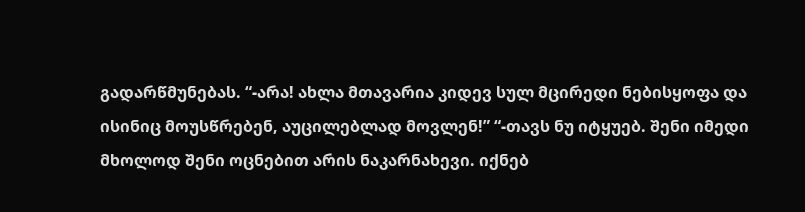გადარწმუნებას. “-არა! ახლა მთავარია კიდევ სულ მცირედი ნებისყოფა და ისინიც მოუსწრებენ, აუცილებლად მოვლენ!” “-თავს ნუ იტყუებ. შენი იმედი მხოლოდ შენი ოცნებით არის ნაკარნახევი. იქნებ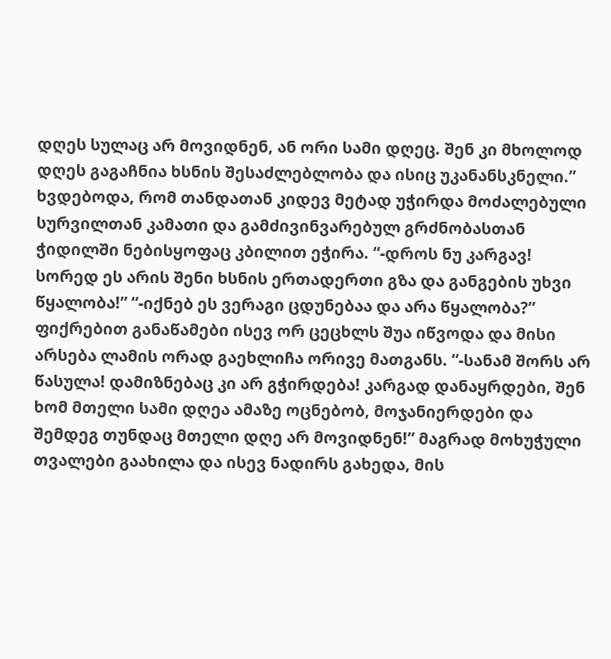დღეს სულაც არ მოვიდნენ, ან ორი სამი დღეც. შენ კი მხოლოდ დღეს გაგაჩნია ხსნის შესაძლებლობა და ისიც უკანანსკნელი.” ხვდებოდა, რომ თანდათან კიდევ მეტად უჭირდა მოძალებული სურვილთან კამათი და გამძივინვარებულ გრძნობასთან ჭიდილში ნებისყოფაც კბილით ეჭირა. “-დროს ნუ კარგავ! სორედ ეს არის შენი ხსნის ერთადერთი გზა და განგების უხვი წყალობა!” “-იქნებ ეს ვერაგი ცდუნებაა და არა წყალობა?” ფიქრებით განაწამები ისევ ორ ცეცხლს შუა იწვოდა და მისი არსება ლამის ორად გაეხლიჩა ორივე მათგანს. “-სანამ შორს არ წასულა! დამიზნებაც კი არ გჭირდება! კარგად დანაყრდები, შენ ხომ მთელი სამი დღეა ამაზე ოცნებობ, მოჯანიერდები და შემდეგ თუნდაც მთელი დღე არ მოვიდნენ!” მაგრად მოხუჭული თვალები გაახილა და ისევ ნადირს გახედა, მის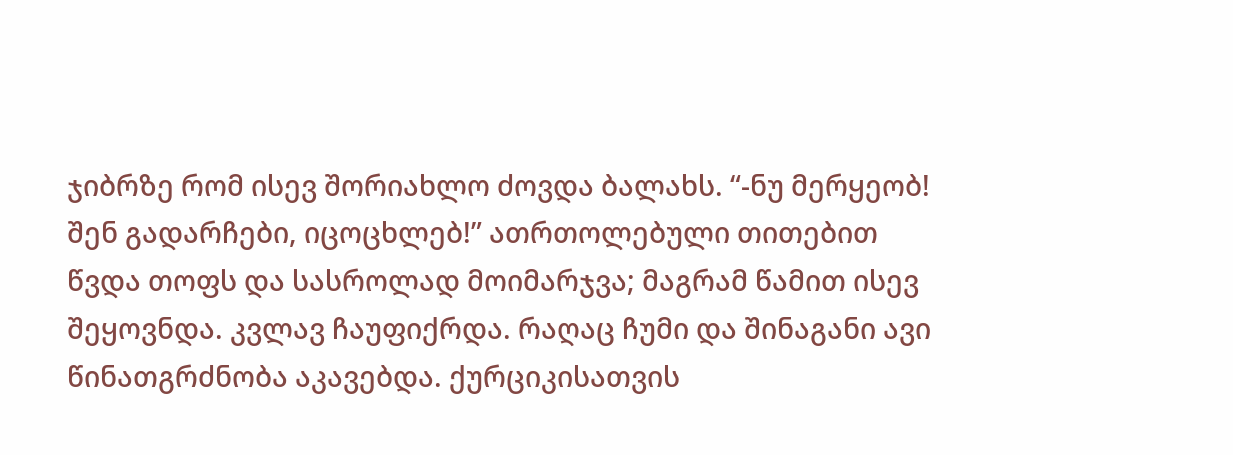ჯიბრზე რომ ისევ შორიახლო ძოვდა ბალახს. “-ნუ მერყეობ! შენ გადარჩები, იცოცხლებ!” ათრთოლებული თითებით წვდა თოფს და სასროლად მოიმარჯვა; მაგრამ წამით ისევ შეყოვნდა. კვლავ ჩაუფიქრდა. რაღაც ჩუმი და შინაგანი ავი წინათგრძნობა აკავებდა. ქურციკისათვის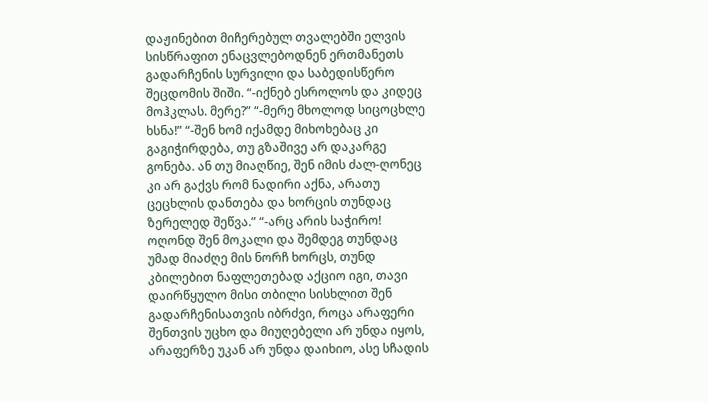დაჟინებით მიჩერებულ თვალებში ელვის სისწრაფით ენაცვლებოდნენ ერთმანეთს გადარჩენის სურვილი და საბედისწერო შეცდომის შიში. “-იქნებ ესროლოს და კიდეც მოჰკლას. მერე?” “-მერე მხოლოდ სიცოცხლე ხსნა!” “-შენ ხომ იქამდე მიხოხებაც კი გაგიჭირდება, თუ გზაშივე არ დაკარგე გონება. ან თუ მიაღწიე, შენ იმის ძალ-ღონეც კი არ გაქვს რომ ნადირი აქნა, არათუ ცეცხლის დანთება და ხორცის თუნდაც ზერელედ შეწვა.” “-არც არის საჭირო! ოღონდ შენ მოკალი და შემდეგ თუნდაც უმად მიაძღე მის ნორჩ ხორცს, თუნდ კბილებით ნაფლეთებად აქციო იგი, თავი დაირწყულო მისი თბილი სისხლით შენ გადარჩენისათვის იბრძვი, როცა არაფერი შენთვის უცხო და მიუღებელი არ უნდა იყოს, არაფერზე უკან არ უნდა დაიხიო, ასე სჩადის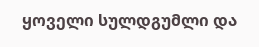ყოველი სულდგუმლი და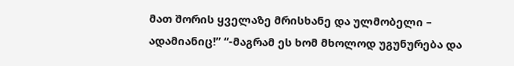მათ შორის ყველაზე მრისხანე და ულმობელი – ადამიანიც!” “-მაგრამ ეს ხომ მხოლოდ უგუნურება და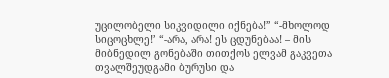უცილობელი სიკვიდილი იქნება!” “-მხოლოდ სიცოცხლე!’ “-არა, არა! ეს ცდუნებაა! – მის მიბნედილ გონებაში თითქოს ელვამ გაკვეთა თვალშეუდგამი ბურუსი და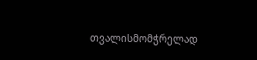თვალისმომჭრელად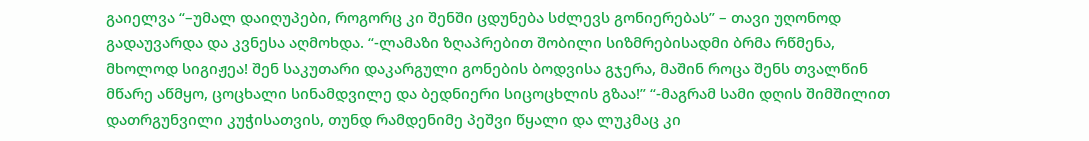გაიელვა “–უმალ დაიღუპები, როგორც კი შენში ცდუნება სძლევს გონიერებას” – თავი უღონოდ გადაუვარდა და კვნესა აღმოხდა. “-ლამაზი ზღაპრებით შობილი სიზმრებისადმი ბრმა რწმენა, მხოლოდ სიგიჟეა! შენ საკუთარი დაკარგული გონების ბოდვისა გჯერა, მაშინ როცა შენს თვალწინ მწარე აწმყო, ცოცხალი სინამდვილე და ბედნიერი სიცოცხლის გზაა!” “-მაგრამ სამი დღის შიმშილით დათრგუნვილი კუჭისათვის, თუნდ რამდენიმე პეშვი წყალი და ლუკმაც კი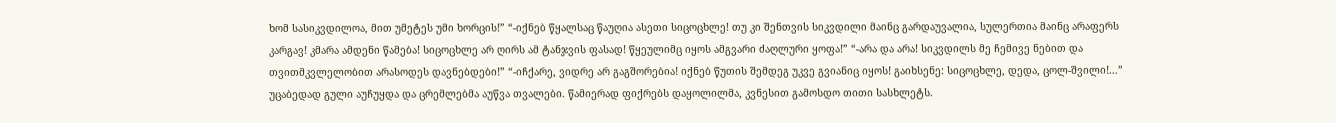ხომ სასიკვდილოა, მით უმეტეს უმი ხორცის!” “-იქნებ წყალსაც წაუღია ასეთი სიცოცხლე! თუ კი შენთვის სიკვდილი მაინც გარდაუვალია, სულერთია მაინც არაფერს კარგავ! კმარა ამდენი წამება! სიცოცხლე არ ღირს ამ ტანჯვის ფასად! წყეულიმც იყოს ამგვარი ძაღლური ყოფა!” “-არა და არა! სიკვდილს მე ჩემივე ნებით და თვითმკვლელობით არასოდეს დავნებდები!” “-იჩქარე, ვიდრე არ გაგშორებია! იქნებ წუთის შემდეგ უკვე გვიანიც იყოს! გაიხსენე: სიცოცხლე, დედა, ცოლ-შვილი!...” უცაბედად გული აუჩუყდა და ცრემლებმა აუწვა თვალები. წამიერად ფიქრებს დაყოლილმა, კვნესით გამოსდო თითი სასხლეტს.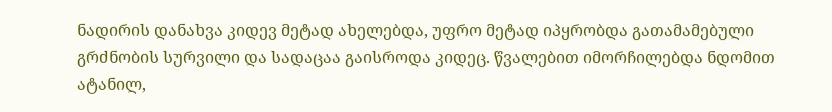ნადირის დანახვა კიდევ მეტად ახელებდა, უფრო მეტად იპყრობდა გათამამებული გრძნობის სურვილი და სადაცაა გაისროდა კიდეც. წვალებით იმორჩილებდა ნდომით ატანილ,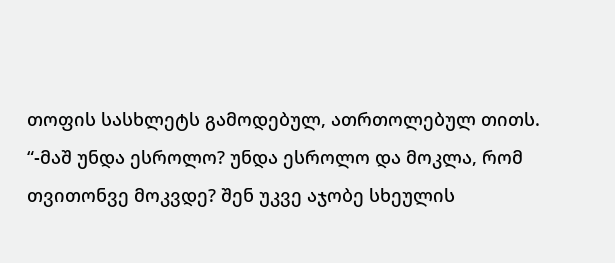თოფის სასხლეტს გამოდებულ, ათრთოლებულ თითს. “-მაშ უნდა ესროლო? უნდა ესროლო და მოკლა, რომ თვითონვე მოკვდე? შენ უკვე აჯობე სხეულის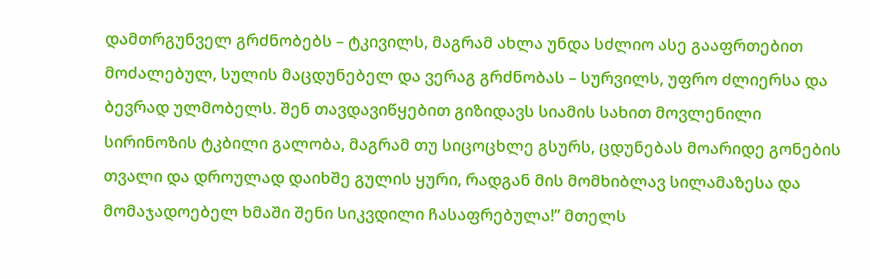დამთრგუნველ გრძნობებს – ტკივილს, მაგრამ ახლა უნდა სძლიო ასე გააფრთებით მოძალებულ, სულის მაცდუნებელ და ვერაგ გრძნობას – სურვილს, უფრო ძლიერსა და ბევრად ულმობელს. შენ თავდავიწყებით გიზიდავს სიამის სახით მოვლენილი სირინოზის ტკბილი გალობა, მაგრამ თუ სიცოცხლე გსურს, ცდუნებას მოარიდე გონების თვალი და დროულად დაიხშე გულის ყური, რადგან მის მომხიბლავ სილამაზესა და მომაჯადოებელ ხმაში შენი სიკვდილი ჩასაფრებულა!” მთელს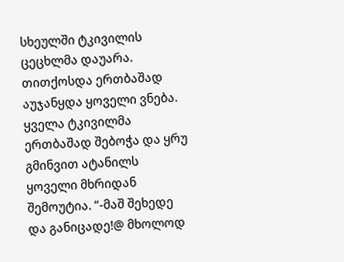სხეულში ტკივილის ცეცხლმა დაუარა. თითქოსდა ერთბაშად აუჯანყდა ყოველი ვნება. ყველა ტკივილმა ერთბაშად შებოჭა და ყრუ გმინვით ატანილს ყოველი მხრიდან შემოუტია. “-მაშ შეხედე და განიცადე!@ მხოლოდ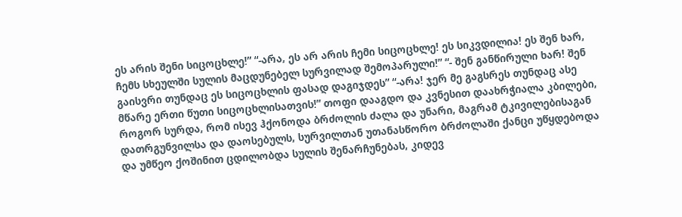ეს არის შენი სიცოცხლე!” “-არა, ეს არ არის ჩემი სიცოცხლე! ეს სიკვდილია! ეს შენ ხარ, ჩემს სხეულში სულის მაცდუნებელ სურვილად შემოპარული!” “- შენ განწირული ხარ! შენ გაისვრი თუნდაც ეს სიცოცხლის ფასად დაგიჯდეს” “-არა! ჯერ მე გაგსრეს თუნდაც ასე მწარე ერთი წუთი სიცოცხლისათვის!” თოფი დააგდო და კვნესით დაახრჭიალა კბილები, როგორ სურდა, რომ ისევ ჰქონოდა ბრძოლის ძალა და უნარი, მაგრამ ტკივილებისაგან დათრგუნვილსა და დაოსებულს, სურვილთან უთანასწორო ბრძოლაში ქანცი უწყდებოდა და უმწეო ქოშინით ცდილობდა სულის შენარჩუნებას, კიდევ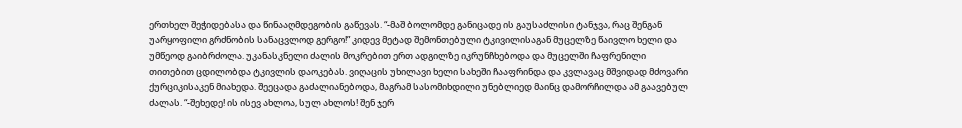ერთხელ შეჭიდებასა და წინააღმდეგობის გაწევას. “-მაშ ბოლომდე განიცადე ის გაუსაძლისი ტანჯვა, რაც შენგან უარყოფილი გრძნობის სანაცვლოდ გერგო!” კიდევ მეტად შემონთებული ტკივილისაგან მუცელზე წაივლო ხელი და უმწეოდ გაიბრძოლა. უკანასკნელი ძალის მოკრებით ერთ ადგილზე იკრუნჩხებოდა და მუცელში ჩაფრენილი თითებით ცდილობდა ტკივლის დაოკებას. ვიღაცის უხილავი ხელი სახეში ჩააფრინდა და კვლავაც მშვიდად მძოვარი ქურციკისაკენ მიახედა. შეეცადა გაძალიანებოდა, მაგრამ სასომიხდილი უნებლიედ მაინც დამორჩილდა ამ გაავებულ ძალას. “-შეხედე! ის ისევ ახლოა, სულ ახლოს! შენ ჯერ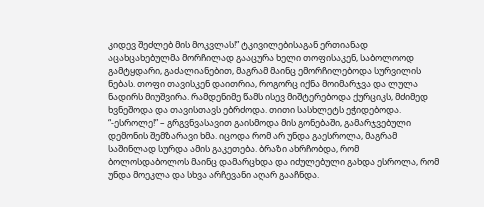კიდევ შეძლებ მის მოკვლას!” ტკივილებისაგან ერთიანად აცახცახებულმა მორჩილად გააცურა ხელი თოფისაკენ, საბოლოოდ გამტყდარი, გაძალიანებით, მაგრამ მაინც ემორჩილებოდა სურვილის ნებას. თოფი თავისკენ დაითრია, როგორც იქნა მოიმარჯვა და ლულა ნადირს მიუშვირა. რამდენიმე წამს ისევ მიშტერებოდა ქურციკს, მძიმედ ხვნეშოდა და თავისთავს ებრძოდა. თითი სასხლეტს ეჭიდებოდა. “-ესროლე!” – გრგვნვასავით გაისმოდა მის გონებაში, გამარჯვებული დემონის შემზარავი ხმა. იცოდა რომ არ უნდა გაესროლა, მაგრამ საშინლად სურდა ამის გაკეთება. ბრაზი ახრჩობდა, რომ ბოლოსდაბოლოს მაინც დამარცხდა და იძულებული გახდა ესროლა, რომ უნდა მოეკლა და სხვა არჩევანი აღარ გააჩნდა.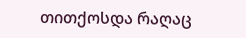თითქოსდა რაღაც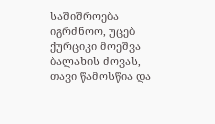საშიშროება იგრძნოო, უცებ ქურციკი მოეშვა ბალახის ძოვას, თავი წამოსწია და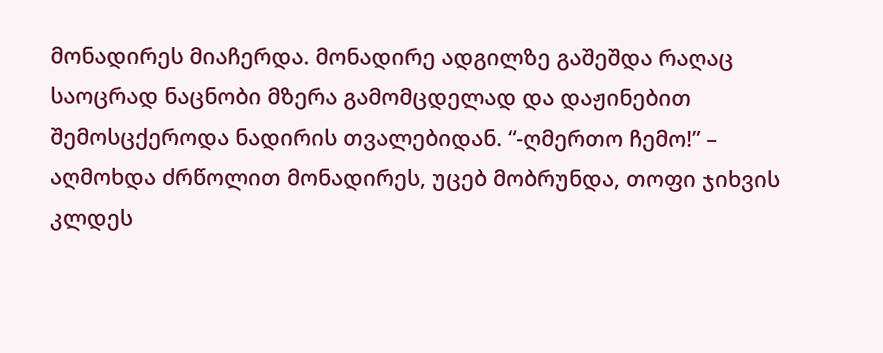მონადირეს მიაჩერდა. მონადირე ადგილზე გაშეშდა რაღაც საოცრად ნაცნობი მზერა გამომცდელად და დაჟინებით შემოსცქეროდა ნადირის თვალებიდან. “-ღმერთო ჩემო!” – აღმოხდა ძრწოლით მონადირეს, უცებ მობრუნდა, თოფი ჯიხვის კლდეს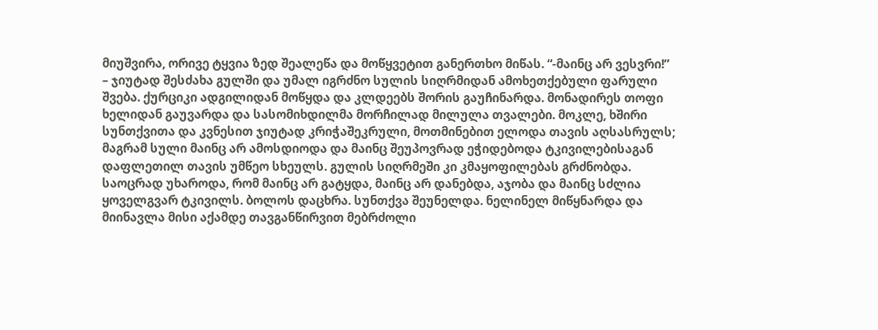მიუშვირა, ორივე ტყვია ზედ შეალეწა და მოწყვეტით განერთხო მიწას. “-მაინც არ ვესვრი!” – ჯიუტად შესძახა გულში და უმალ იგრძნო სულის სიღრმიდან ამოხეთქებული ფარული შვება. ქურციკი ადგილიდან მოწყდა და კლდეებს შორის გაუჩინარდა. მონადირეს თოფი ხელიდან გაუვარდა და სასომიხდილმა მორჩილად მილულა თვალები. მოკლე, ხშირი სუნთქვითა და კვნესით ჯიუტად კრიჭაშეკრული, მოთმინებით ელოდა თავის აღსასრულს; მაგრამ სული მაინც არ ამოსდიოდა და მაინც შეუპოვრად ეჭიდებოდა ტკივილებისაგან დაფლეთილ თავის უმწეო სხეულს. გულის სიღრმეში კი კმაყოფილებას გრძნობდა. საოცრად უხაროდა, რომ მაინც არ გატყდა, მაინც არ დანებდა, აჯობა და მაინც სძლია ყოველგვარ ტკივილს. ბოლოს დაცხრა. სუნთქვა შეუნელდა. ნელინელ მიწყნარდა და მიინავლა მისი აქამდე თავგანწირვით მებრძოლი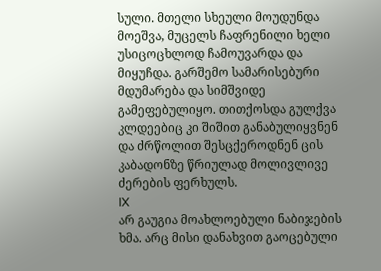სული. მთელი სხეული მოუდუნდა მოეშვა, მუცელს ჩაფრენილი ხელი უსიცოცხლოდ ჩამოუვარდა და მიყუჩდა. გარშემო სამარისებური მდუმარება და სიმშვიდე გამეფებულიყო. თითქოსდა გულქვა კლდეებიც კი შიშით განაბულიყვნენ და ძრწოლით შესცქეროდნენ ცის კაბადონზე წრიულად მოლივლივე ძერების ფერხულს.
IX
არ გაუგია მოახლოებული ნაბიჯების ხმა. არც მისი დანახვით გაოცებული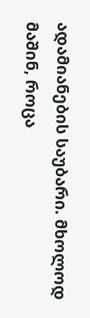ადამიანების საუბარი. მხოლოდ მაშინ, როცა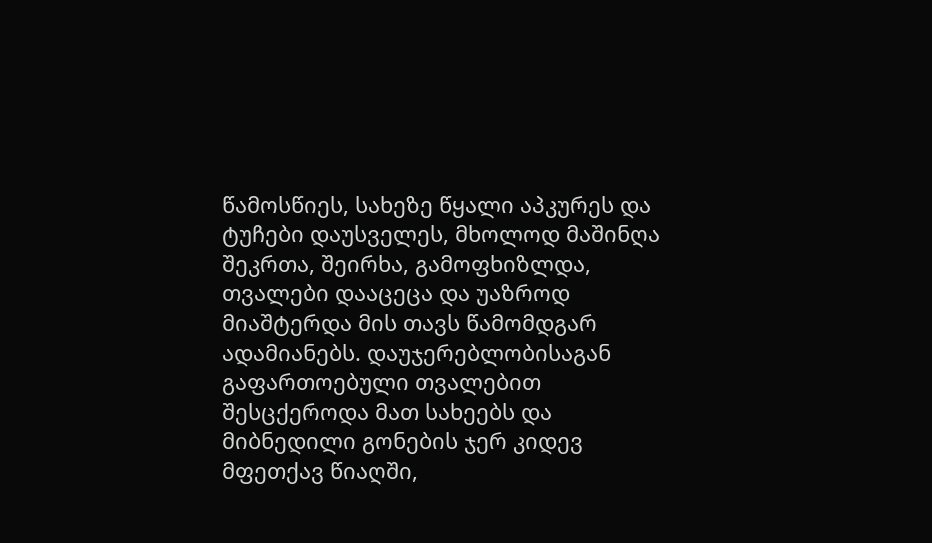წამოსწიეს, სახეზე წყალი აპკურეს და ტუჩები დაუსველეს, მხოლოდ მაშინღა შეკრთა, შეირხა, გამოფხიზლდა, თვალები დააცეცა და უაზროდ მიაშტერდა მის თავს წამომდგარ ადამიანებს. დაუჯერებლობისაგან გაფართოებული თვალებით შესცქეროდა მათ სახეებს და მიბნედილი გონების ჯერ კიდევ მფეთქავ წიაღში,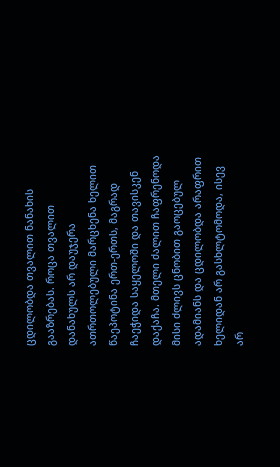ცდილობდა თვალით ნანახის გააზრებას. როცა თვალით დანახულს არ დაუჯერა ათრთოლებული მარცხენა ხელით წაეპოტინა ერთ-ერთს, მაგრად ჩაეჭიდა საყელოში და თავისკენ დაქაჩა. მთელი ძალით ჩაფრენოდა მისი ძლივს ცნობით გაოცებულ ადამიანს და ცდილობდა არაფრით ხელიდან არ გასხლტომოდა, ისევ არ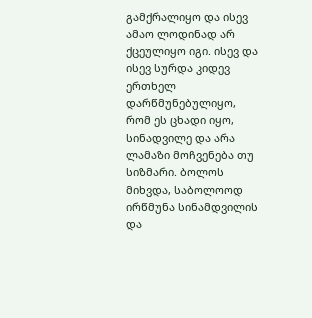გამქრალიყო და ისევ ამაო ლოდინად არ ქცეულიყო იგი. ისევ და ისევ სურდა კიდევ ერთხელ დარწმუნებულიყო, რომ ეს ცხადი იყო, სინადვილე და არა ლამაზი მოჩვენება თუ სიზმარი. ბოლოს მიხვდა, საბოლოოდ ირწმუნა სინამდვილის და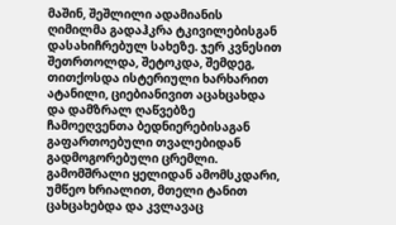მაშინ, შეშლილი ადამიანის ღიმილმა გადაჰკრა ტკივილებისგან დასახიჩრებულ სახეზე. ჯერ კვნესით შეთრთოლდა, შეტოკდა, შემდეგ, თითქოსდა ისტერიული ხარხარით ატანილი, ციებიანივით აცახცახდა და დამზრალ ღაწვებზე ჩამოეღვენთა ბედნიერებისაგან გაფართოებული თვალებიდან გადმოგორებული ცრემლი. გამომშრალი ყელიდან ამომსკდარი, უმწეო ხრიალით, მთელი ტანით ცახცახებდა და კვლავაც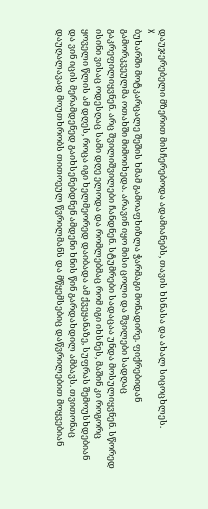დაუჯერებელი მზერით მისჩერებოდა ადამიანებს, თავის ხსნასა და ახალ სიცოცხლეს.
X
ბუხარში მოტკარცალე შეშის ხმამ გამოაფხიზლა ჭარმაგი მონადირე. ფიქრებიდან გამორკვეულმა ოთახში მიმოიხედა. არავინ იყო მისი ცოლი და შვილები სადღაც გაკრეფილიყვნენ. არც შვილიშვილები ჩანდნენ. სტუმრები სადაცაა უნდა მოსულიყვნენ. სწორედ ისინი ვისაც ოდესღაც სამი დღე ელოდა და რომლებმაც რომ იგი იხსნეს, მაშინ კი როგორც ყოველი წლის ამ დღეს, როცა იგი ხელმეორედ დაიბადა ამ ქვეყანაზე, სუფრას შემოუსხდებიან და ვინ იცის მერამდენედ გაიხსენებდნენ ამდენი ხნის წინ გარდახდილ ამბავს. თვითონაც დაუღალავად მოუთხრობს თითოეულ წვრილმანს და მწყემსებიც დაწვრილებით მოყვებიან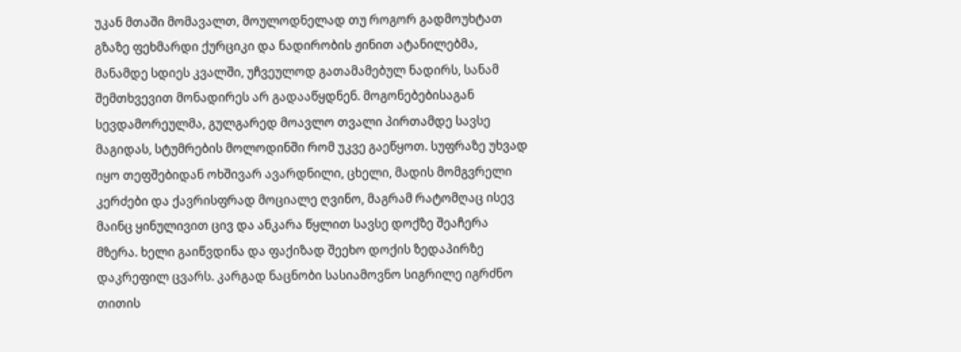უკან მთაში მომავალთ, მოულოდნელად თუ როგორ გადმოუხტათ გზაზე ფეხმარდი ქურციკი და ნადირობის ჟინით ატანილებმა, მანამდე სდიეს კვალში, უჩვეულოდ გათამამებულ ნადირს, სანამ შემთხვევით მონადირეს არ გადააწყდნენ. მოგონებებისაგან სევდამორეულმა, გულგარედ მოავლო თვალი პირთამდე სავსე მაგიდას, სტუმრების მოლოდინში რომ უკვე გაეწყოთ. სუფრაზე უხვად იყო თეფშებიდან ოხშივარ ავარდნილი, ცხელი, მადის მომგვრელი კერძები და ქავრისფრად მოციალე ღვინო, მაგრამ რატომღაც ისევ მაინც ყინულივით ცივ და ანკარა წყლით სავსე დოქზე შეაჩერა მზერა. ხელი გაიწვდინა და ფაქიზად შეეხო დოქის ზედაპირზე დაკრეფილ ცვარს. კარგად ნაცნობი სასიამოვნო სიგრილე იგრძნო თითის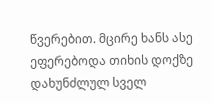წვერებით. მცირე ხანს ასე ეფერებოდა თიხის დოქზე დახუნძლულ სველ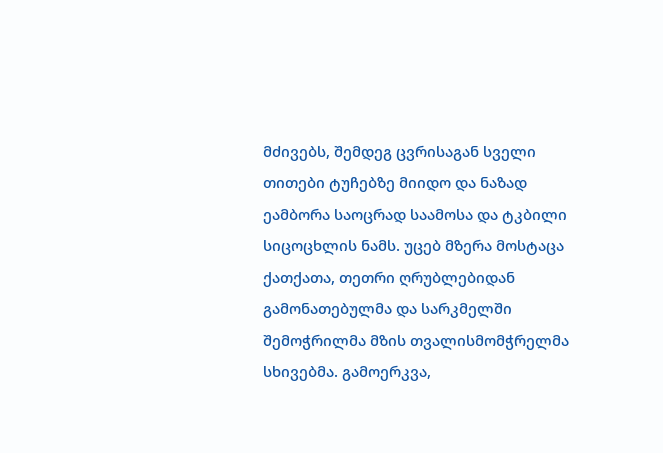მძივებს, შემდეგ ცვრისაგან სველი თითები ტუჩებზე მიიდო და ნაზად ეამბორა საოცრად საამოსა და ტკბილი სიცოცხლის ნამს. უცებ მზერა მოსტაცა ქათქათა, თეთრი ღრუბლებიდან გამონათებულმა და სარკმელში შემოჭრილმა მზის თვალისმომჭრელმა სხივებმა. გამოერკვა,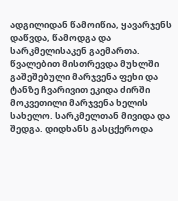ადგილიდან წამოიწია, ყავარჯენს დაწვდა, წამოდგა და სარკმელისაკენ გაემართა. წვალებით მისთრევდა მუხლში გაშეშებული მარჯვენა ფეხი და ტანზე ჩვარივით ეკიდა ძირში მოკვეთილი მარჯვენა ხელის სახელო. სარკმელთან მივიდა და შედგა. დიდხანს გასცქეროდა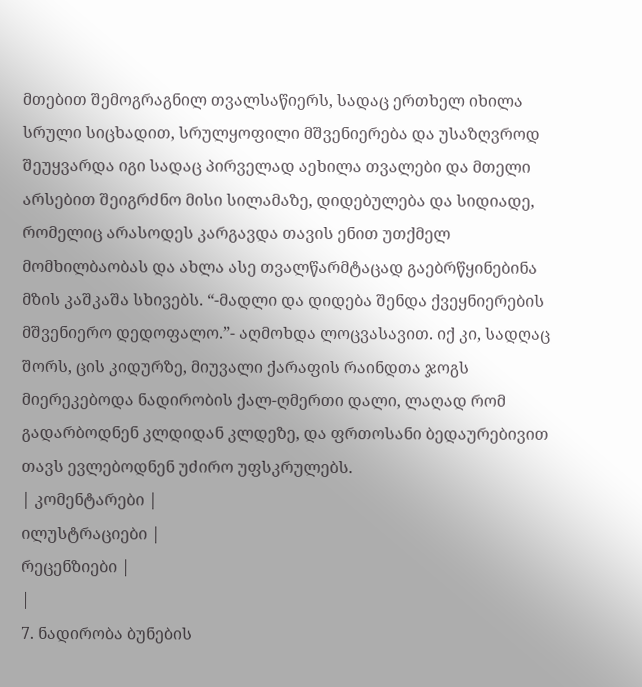მთებით შემოგრაგნილ თვალსაწიერს, სადაც ერთხელ იხილა სრული სიცხადით, სრულყოფილი მშვენიერება და უსაზღვროდ შეუყვარდა იგი სადაც პირველად აეხილა თვალები და მთელი არსებით შეიგრძნო მისი სილამაზე, დიდებულება და სიდიადე, რომელიც არასოდეს კარგავდა თავის ენით უთქმელ მომხილბაობას და ახლა ასე თვალწარმტაცად გაებრწყინებინა მზის კაშკაშა სხივებს. “-მადლი და დიდება შენდა ქვეყნიერების მშვენიერო დედოფალო.”- აღმოხდა ლოცვასავით. იქ კი, სადღაც შორს, ცის კიდურზე, მიუვალი ქარაფის რაინდთა ჯოგს მიერეკებოდა ნადირობის ქალ-ღმერთი დალი, ლაღად რომ გადარბოდნენ კლდიდან კლდეზე, და ფრთოსანი ბედაურებივით თავს ევლებოდნენ უძირო უფსკრულებს.
| კომენტარები |
ილუსტრაციები |
რეცენზიები |
|
7. ნადირობა ბუნების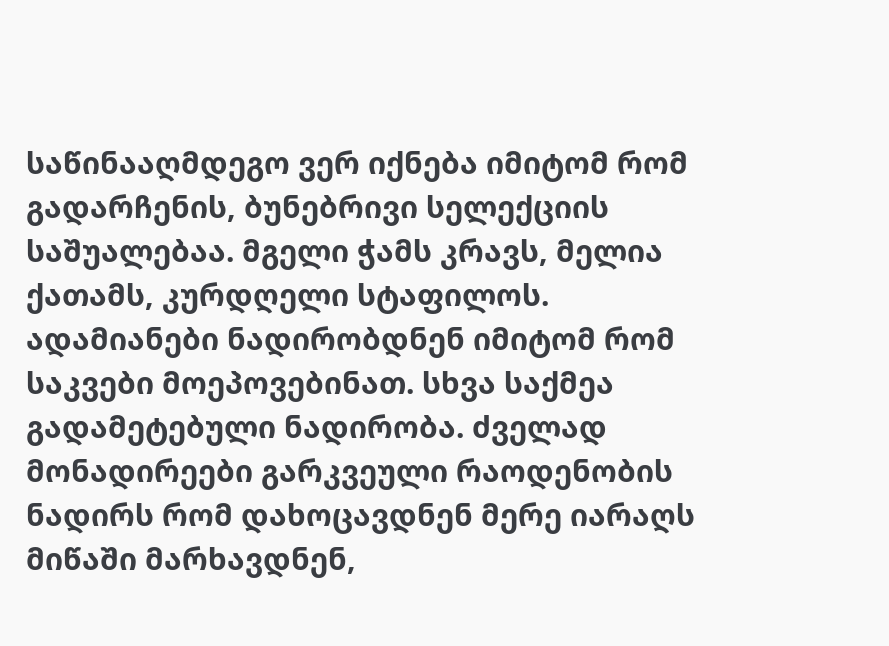საწინააღმდეგო ვერ იქნება იმიტომ რომ გადარჩენის, ბუნებრივი სელექციის საშუალებაა. მგელი ჭამს კრავს, მელია ქათამს, კურდღელი სტაფილოს. ადამიანები ნადირობდნენ იმიტომ რომ საკვები მოეპოვებინათ. სხვა საქმეა გადამეტებული ნადირობა. ძველად მონადირეები გარკვეული რაოდენობის ნადირს რომ დახოცავდნენ მერე იარაღს მიწაში მარხავდნენ,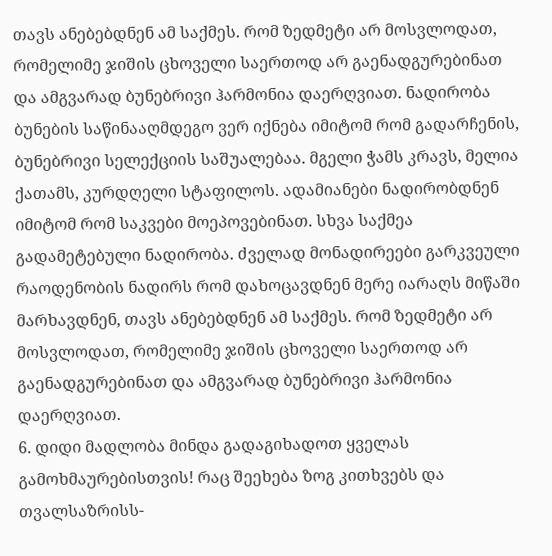თავს ანებებდნენ ამ საქმეს. რომ ზედმეტი არ მოსვლოდათ, რომელიმე ჯიშის ცხოველი საერთოდ არ გაენადგურებინათ და ამგვარად ბუნებრივი ჰარმონია დაერღვიათ. ნადირობა ბუნების საწინააღმდეგო ვერ იქნება იმიტომ რომ გადარჩენის, ბუნებრივი სელექციის საშუალებაა. მგელი ჭამს კრავს, მელია ქათამს, კურდღელი სტაფილოს. ადამიანები ნადირობდნენ იმიტომ რომ საკვები მოეპოვებინათ. სხვა საქმეა გადამეტებული ნადირობა. ძველად მონადირეები გარკვეული რაოდენობის ნადირს რომ დახოცავდნენ მერე იარაღს მიწაში მარხავდნენ, თავს ანებებდნენ ამ საქმეს. რომ ზედმეტი არ მოსვლოდათ, რომელიმე ჯიშის ცხოველი საერთოდ არ გაენადგურებინათ და ამგვარად ბუნებრივი ჰარმონია დაერღვიათ.
6. დიდი მადლობა მინდა გადაგიხადოთ ყველას გამოხმაურებისთვის! რაც შეეხება ზოგ კითხვებს და თვალსაზრისს-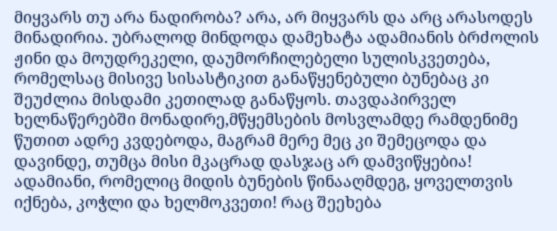მიყვარს თუ არა ნადირობა? არა, არ მიყვარს და არც არასოდეს მინადირია. უბრალოდ მინდოდა დამეხატა ადამიანის ბრძოლის ჟინი და მოუდრეკელი, დაუმორჩილებელი სულისკვეთება, რომელსაც მისივე სისასტიკით განაწყენებული ბუნებაც კი შეუძლია მისდამი კეთილად განაწყოს. თავდაპირველ ხელნაწერებში მონადირე,მწყემსების მოსვლამდე რამდენიმე წუთით ადრე კვდებოდა, მაგრამ მერე მეც კი შემეცოდა და დავინდე, თუმცა მისი მკაცრად დასჯაც არ დამვიწყებია! ადამიანი, რომელიც მიდის ბუნების წინააღმდეგ, ყოველთვის იქნება, კოჭლი და ხელმოკვეთი! რაც შეეხება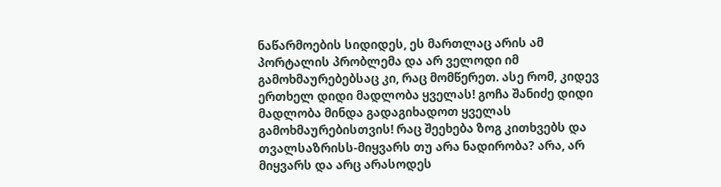ნაწარმოების სიდიდეს, ეს მართლაც არის ამ პორტალის პრობლემა და არ ველოდი იმ გამოხმაურებებსაც კი, რაც მომწერეთ. ასე რომ, კიდევ ერთხელ დიდი მადლობა ყველას! გოჩა შანიძე დიდი მადლობა მინდა გადაგიხადოთ ყველას გამოხმაურებისთვის! რაც შეეხება ზოგ კითხვებს და თვალსაზრისს-მიყვარს თუ არა ნადირობა? არა, არ მიყვარს და არც არასოდეს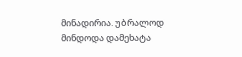მინადირია. უბრალოდ მინდოდა დამეხატა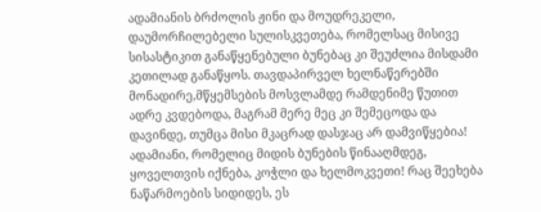ადამიანის ბრძოლის ჟინი და მოუდრეკელი, დაუმორჩილებელი სულისკვეთება, რომელსაც მისივე სისასტიკით განაწყენებული ბუნებაც კი შეუძლია მისდამი კეთილად განაწყოს. თავდაპირველ ხელნაწერებში მონადირე,მწყემსების მოსვლამდე რამდენიმე წუთით ადრე კვდებოდა, მაგრამ მერე მეც კი შემეცოდა და დავინდე, თუმცა მისი მკაცრად დასჯაც არ დამვიწყებია! ადამიანი, რომელიც მიდის ბუნების წინააღმდეგ, ყოველთვის იქნება, კოჭლი და ხელმოკვეთი! რაც შეეხება ნაწარმოების სიდიდეს, ეს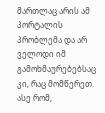მართლაც არის ამ პორტალის პრობლემა და არ ველოდი იმ გამოხმაურებებსაც კი, რაც მომწერეთ. ასე რომ,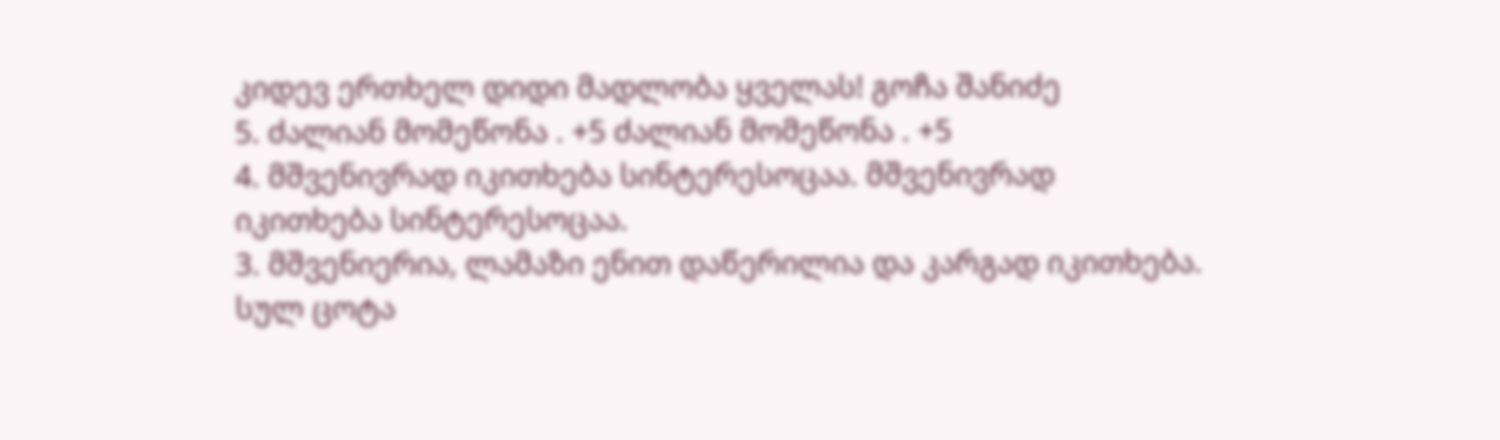კიდევ ერთხელ დიდი მადლობა ყველას! გოჩა შანიძე
5. ძალიან მომეწონა . +5 ძალიან მომეწონა . +5
4. მშვენივრად იკითხება სინტერესოცაა. მშვენივრად იკითხება სინტერესოცაა.
3. მშვენიერია, ლამაზი ენით დაწერილია და კარგად იკითხება. სულ ცოტა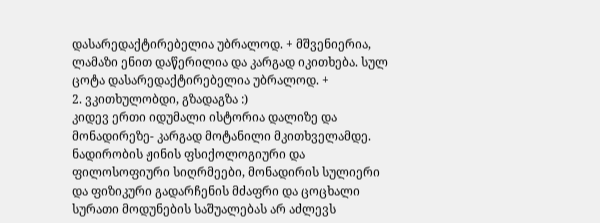დასარედაქტირებელია უბრალოდ. + მშვენიერია, ლამაზი ენით დაწერილია და კარგად იკითხება. სულ ცოტა დასარედაქტირებელია უბრალოდ. +
2. ვკითხულობდი, გზადაგზა :)
კიდევ ერთი იდუმალი ისტორია დალიზე და მონადირეზე- კარგად მოტანილი მკითხველამდე.
ნადირობის ჟინის ფსიქოლოგიური და ფილოსოფიური სიღრმეები, მონადირის სულიერი და ფიზიკური გადარჩენის მძაფრი და ცოცხალი სურათი მოდუნების საშუალებას არ აძლევს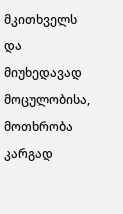მკითხველს და მიუხედავად მოცულობისა, მოთხრობა კარგად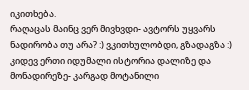იკითხება.
რაღაცას მაინც ვერ მივხვდი- ავტორს უყვარს ნადირობა თუ არა? :) ვკითხულობდი, გზადაგზა :)
კიდევ ერთი იდუმალი ისტორია დალიზე და მონადირეზე- კარგად მოტანილი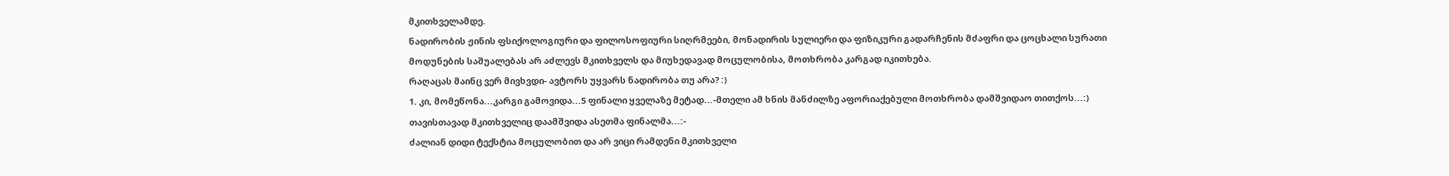მკითხველამდე.
ნადირობის ჟინის ფსიქოლოგიური და ფილოსოფიური სიღრმეები, მონადირის სულიერი და ფიზიკური გადარჩენის მძაფრი და ცოცხალი სურათი მოდუნების საშუალებას არ აძლევს მკითხველს და მიუხედავად მოცულობისა, მოთხრობა კარგად იკითხება.
რაღაცას მაინც ვერ მივხვდი- ავტორს უყვარს ნადირობა თუ არა? :)
1. კი, მომეწონა...კარგი გამოვიდა...5 ფინალი ყველაზე მეტად...-მთელი ამ ხნის მანძილზე აფორიაქებული მოთხრობა დამშვიდაო თითქოს...:) თავისთავად მკითხველიც დაამშვიდა ასეთმა ფინალმა...:-
ძალიან დიდი ტექსტია მოცულობით და არ ვიცი რამდენი მკითხველი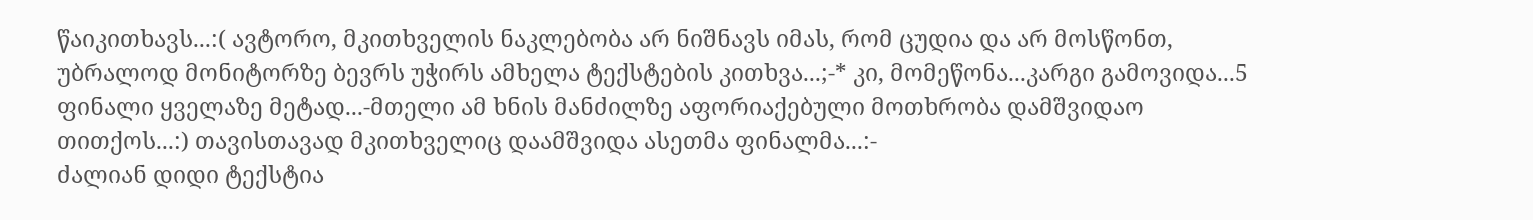წაიკითხავს...:( ავტორო, მკითხველის ნაკლებობა არ ნიშნავს იმას, რომ ცუდია და არ მოსწონთ, უბრალოდ მონიტორზე ბევრს უჭირს ამხელა ტექსტების კითხვა...;-* კი, მომეწონა...კარგი გამოვიდა...5 ფინალი ყველაზე მეტად...-მთელი ამ ხნის მანძილზე აფორიაქებული მოთხრობა დამშვიდაო თითქოს...:) თავისთავად მკითხველიც დაამშვიდა ასეთმა ფინალმა...:-
ძალიან დიდი ტექსტია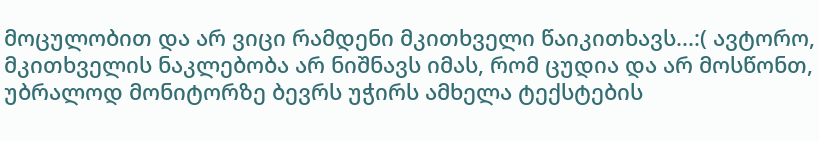მოცულობით და არ ვიცი რამდენი მკითხველი წაიკითხავს...:( ავტორო, მკითხველის ნაკლებობა არ ნიშნავს იმას, რომ ცუდია და არ მოსწონთ, უბრალოდ მონიტორზე ბევრს უჭირს ამხელა ტექსტების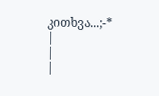კითხვა...;-*
|
|
|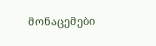მონაცემები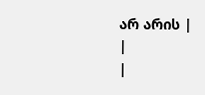არ არის |
|
|